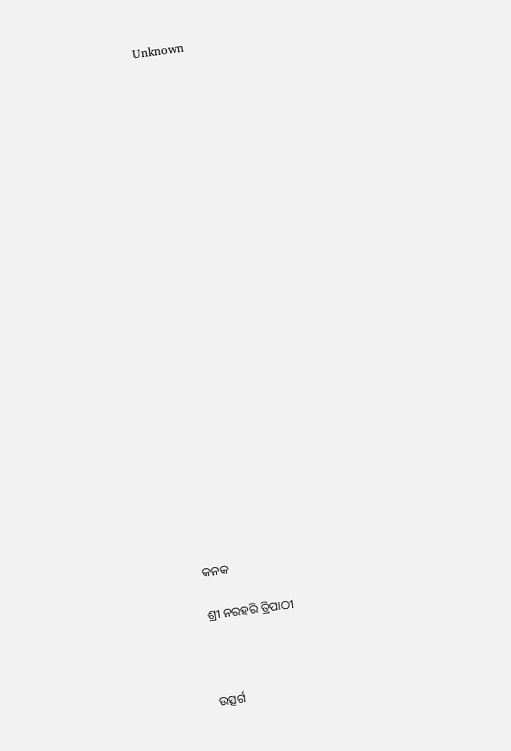Unknown























କନକ

ଶ୍ରୀ ନରହରି ତ୍ରିପାଠୀ



ଉତ୍ସର୍ଗ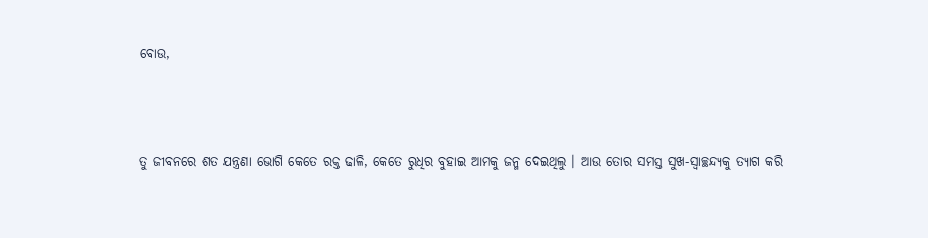ବୋଉ,



ତୁ ଜୀବନରେ ଶତ ଯନ୍ତ୍ରଣା ଭୋଗି କେତେ ରକ୍ତ ଢାଳି, କେତେ ରୁଧିର ବୁହାଇ ଆମକୁ ଜନ୍ମ ଦେଇଥିଲୁ । ଆଉ ତୋର ସମସ୍ତ ସୁଖ-ସ୍ଵାଚ୍ଛନ୍ଦ୍ୟକୁ ତ୍ୟାଗ କରି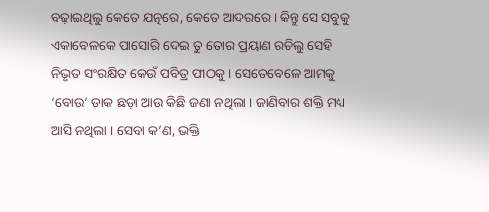ବଢ଼ାଇଥିଲୁ କେତେ ଯତ୍ନରେ, କେତେ ଆଦରରେ । କିନ୍ତୁ ସେ ସବୁକୁ ଏକାବେଳକେ ପାସୋରି ଦେଇ ତୁ ତୋର ପ୍ରୟାଣ ରଚିଲୁ ସେହି ନିଭୃତ ସଂରକ୍ଷିତ କେଉଁ ପବିତ୍ର ପୀଠକୁ । ସେତେବେଳେ ଆମକୁ ‘ବୋଉ’ ଡାକ ଛଡ଼ା ଆଉ କିଛି ଜଣା ନଥିଲା । ଜାଣିବାର ଶକ୍ତି ମଧ୍ୟ ଆସି ନଥିଲା । ସେବା କ’ଣ, ଭକ୍ତି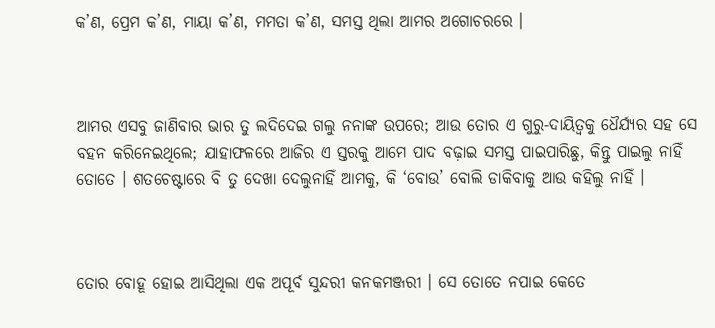କ’ଣ, ପ୍ରେମ କ’ଣ, ମାୟା କ’ଣ, ମମତା କ’ଣ, ସମସ୍ତ ଥିଲା ଆମର ଅଗୋଚରରେ ।



ଆମର ଏସବୁ ଜାଣିବାର ଭାର ତୁ ଲଦିଦେଇ ଗଲୁ ନନାଙ୍କ ଉପରେ; ଆଉ ତୋର ଏ ଗୁରୁ-ଦାୟିତ୍ଵକୁ ଧୈର୍ଯ୍ୟର ସହ ସେ ବହନ କରିନେଇଥିଲେ; ଯାହାଫଳରେ ଆଜିର ଏ ସ୍ତରକୁ ଆମେ ପାଦ ବଢ଼ାଇ ସମସ୍ତ ପାଇପାରିଛୁ, କିନ୍ତୁ ପାଇଲୁ ନାହିଁ ତୋତେ । ଶତଚେଷ୍ଟାରେ ବି ତୁ ଦେଖା ଦେଲୁନାହିଁ ଆମକୁ, କି ‘ବୋଉ’ ବୋଲି ଡାକିବାକୁ ଆଉ କହିଲୁ ନାହିଁ ।



ତୋର ବୋହୂ ହୋଇ ଆସିଥିଲା ଏକ ଅପୂର୍ବ ସୁନ୍ଦରୀ କନକମଞ୍ଜରୀ । ସେ ତୋତେ ନପାଇ କେତେ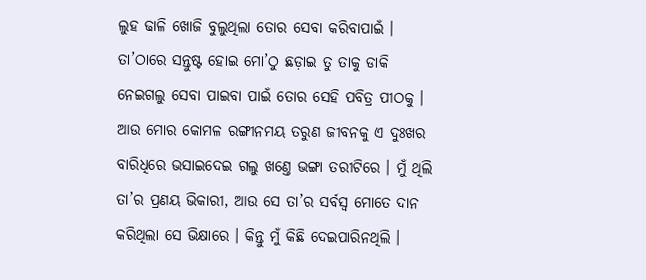ଲୁହ ଢାଳି ଖୋଜି ବୁଲୁଥିଲା ତୋର ସେବା କରିବାପାଇଁ । ତା’ଠାରେ ସନ୍ତୁଷ୍ଟ ହୋଇ ମୋ’ଠୁ ଛଡ଼ାଇ ତୁ ତାକୁ ଡାକି ନେଇଗଲୁ ସେବା ପାଇବା ପାଇଁ ତୋର ସେହି ପବିତ୍ର ପୀଠକୁ । ଆଉ ମୋର କୋମଳ ରଙ୍ଗୀନମୟ ତରୁଣ ଜୀବନକୁ ଏ ଦୁଃଖର ବାରିଧିରେ ଭସାଇଦେଇ ଗଲୁ ଖଣ୍ତେ ଭଙ୍ଗା ତରୀଟିରେ । ମୁଁ ଥିଲି ତା’ର ପ୍ରଣୟ ଭିକାରୀ, ଆଉ ସେ ତା’ର ସର୍ବସ୍ଵ ମୋତେ ଦାନ କରିଥିଲା ସେ ଭିକ୍ଷାରେ । କିନ୍ତୁ ମୁଁ କିଛି ଦେଇପାରିନଥିଲି ।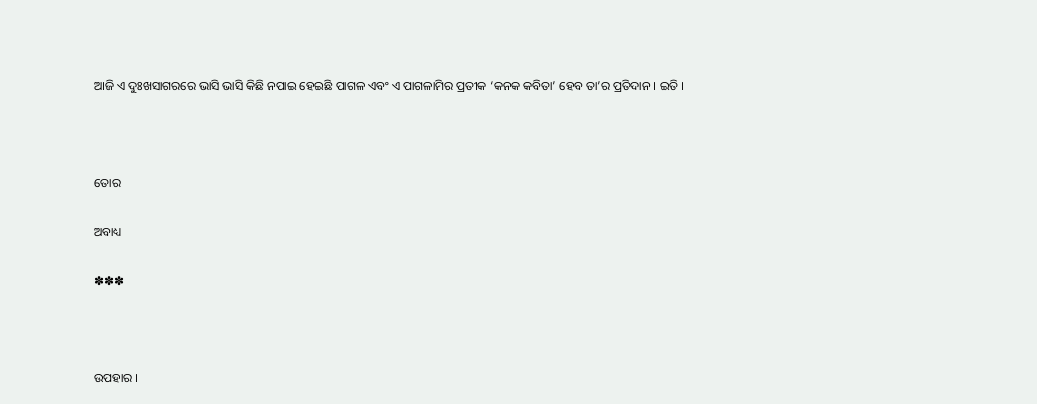ଆଜି ଏ ଦୁଃଖସାଗରରେ ଭାସି ଭାସି କିଛି ନପାଇ ହେଇଛି ପାଗଳ ଏବଂ ଏ ପାଗଳାମିର ପ୍ରତୀକ ‘କନକ କବିତା’ ହେବ ତା’ର ପ୍ରତିଦାନ । ଇତି ।



ତୋର

ଅବାଧ୍ୟ

✽✽✽



ଉପହାର ।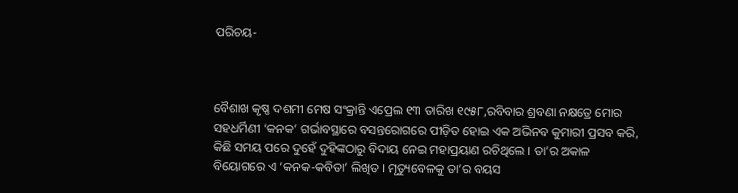ପରିଚୟ-



ବୈଶାଖ କୃଷ୍ଣ ଦଶମୀ ମେଷ ସଂକ୍ରାନ୍ତି ଏପ୍ରେଲ ୧୩ ତାରିଖ ୧୯୫୮,ରବିବାର ଶ୍ରବଣା ନକ୍ଷତ୍ରେ ମୋର ସହଧର୍ମିଣୀ ‘କନକ’ ଗର୍ଭାବସ୍ଥାରେ ବସନ୍ତରୋଗରେ ପୀଡ଼ିତ ହୋଇ ଏକ ଅଭିନବ କୁମାରୀ ପ୍ରସବ କରି, କିଛି ସମୟ ପରେ ଦୁହେଁ ଦୁହିଙ୍କଠାରୁ ବିଦାୟ ନେଇ ମହାପ୍ରୟାଣ ରଚିଥିଲେ । ତା’ର ଅକାଳ ବିୟୋଗରେ ଏ ‘କନକ-କବିତା’ ଲିଖିତ । ମୃତ୍ୟୁବେଳକୁ ତା’ର ବୟସ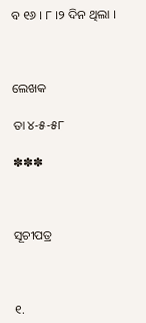ବ ୧୬ । ୮ ।୨ ଦିନ ଥିଲା ।



ଲେଖକ

ତା ୪-୫-୫୮

✽✽✽



ସୂଚୀପତ୍ର



୧.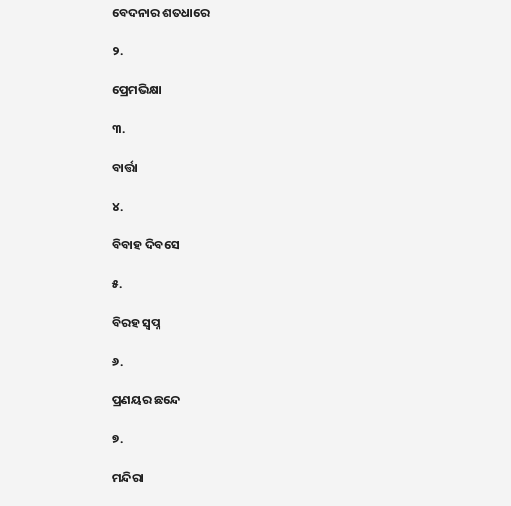ବେଦନାର ଶତଧାରେ

୨.

ପ୍ରେମଭିକ୍ଷା

୩.

ବାର୍ତ୍ତା

୪.

ବିବାହ ଦିବସେ

୫.

ବିରହ ସ୍ଵପ୍ନ

୬.

ପ୍ରଣୟର ଛନ୍ଦେ

୭.

ମନ୍ଦିରା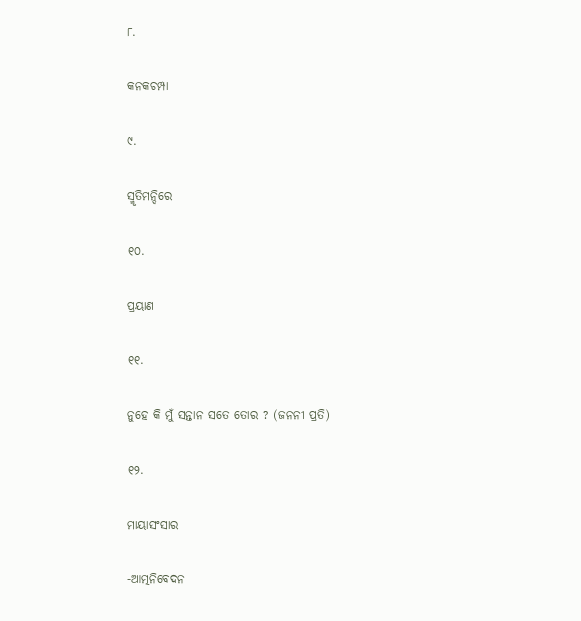୮.

କନକଚମ୍ପା

୯.

ସ୍ମୃତିମନ୍ଦିରେ

୧୦.

ପ୍ରୟାଣ

୧୧.

ନୁହେ କି ମୁଁ ସନ୍ତାନ ସତେ ତୋର ? (ଜନନୀ ପ୍ରତି)

୧୨.

ମାୟାସଂସାର

-ଆତ୍ମନିବେଦନ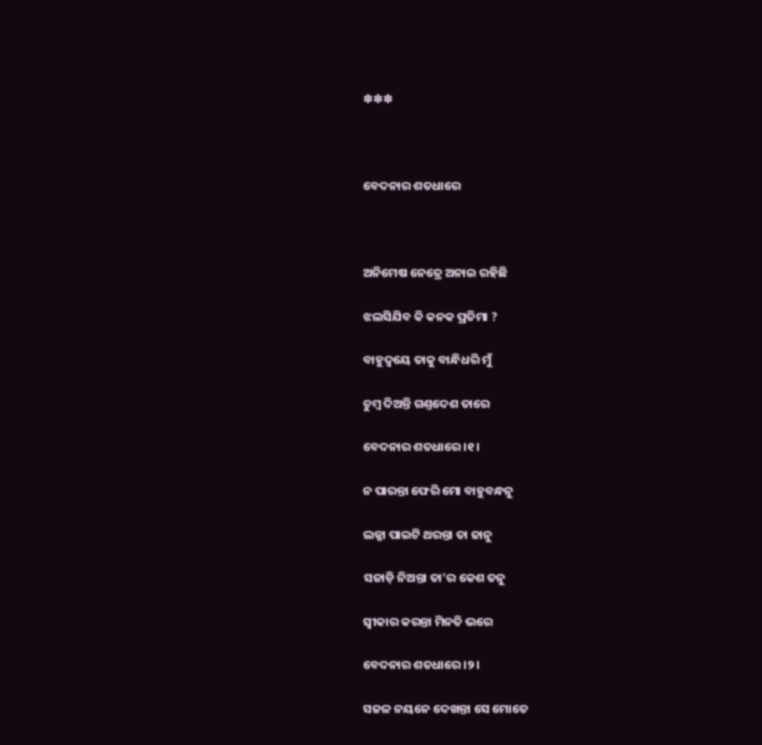✽✽✽



ବେଦନାର ଶତଧାରେ



ଅନିମେଷ ନେତ୍ରେ ଅନାଇ ରହିଛି

ଝଲସିଯିବ କି କନକ ପ୍ରତିମା ?

ବାହୁଦ୍ଵୟେ ତାକୁ ବାନ୍ଧିଧରି ମୁଁ

ଚୁମ୍ଵ ଦିଅନ୍ତି ଗଣ୍ତଦେଶ ତାରେ

ବେଦନାର ଶତଧାରେ ।୧।

ନ ପାରନ୍ତା ଫେରି ମୋ ବାହୁବନ୍ଧନୁ

ଲଜ୍ଜା ପାଇଟି ଥରନ୍ତା ତା ଜାନୁ

ସଜାଡ଼ି ନିଅନ୍ତା ତା’ର କେଶ ତନୁ

ସ୍ଵୀକାର କରନ୍ତା ମିନତି ଭରେ

ବେଦନାର ଶତଧାରେ ।୨।

ସଜଳ ନୟନେ ଦେଖନ୍ତା ସେ ମୋତେ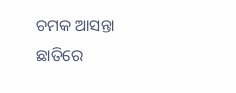ଚମକ ଆସନ୍ତା ଛାତିରେ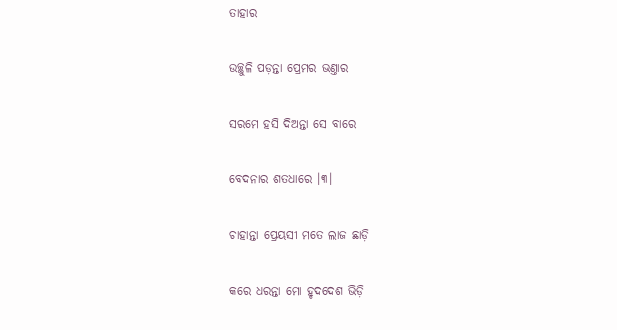ତାହାର

ଉଚ୍ଛୁଳି ପଡ଼ନ୍ତା ପ୍ରେମର ଭଣ୍ତାର

ସରମେ ହସି ଦିଅନ୍ତା ସେ ବାରେ

ବେଦନାର ଶତଧାରେ ।୩।

ଚାହାନ୍ତା ପ୍ରେୟସୀ ମତେ ଲାଜ ଛାଡ଼ି

କରେ ଧରନ୍ତା ମୋ ହୃଦଦେଶ ଭିଡ଼ି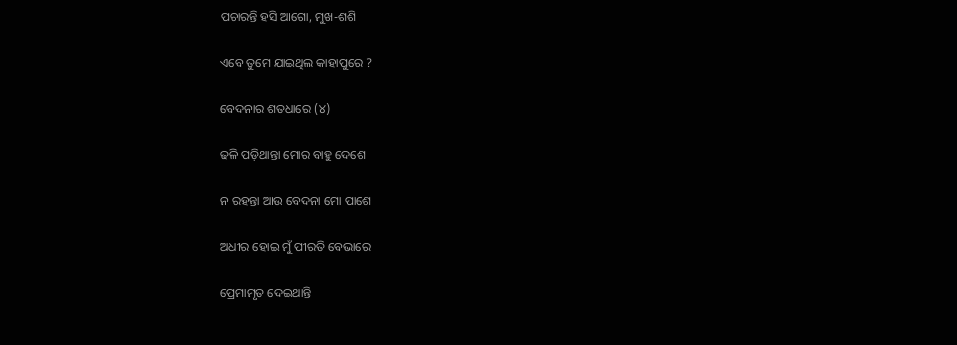ପଚାରନ୍ତି ହସି ଆଗୋ, ମୁଖ-ଶଶି

ଏବେ ତୁମେ ଯାଇଥିଲ କାହାପୁରେ ?

ବେଦନାର ଶତଧାରେ (୪)

ଢଳି ପଡ଼ିଥାନ୍ତା ମୋର ବାହୁ ଦେଶେ

ନ ରହନ୍ତା ଆଉ ବେଦନା ମୋ ପାଶେ

ଅଧୀର ହୋଇ ମୁଁ ପୀରତି ବେଭାରେ

ପ୍ରେମାମୃତ ଦେଇଥାନ୍ତି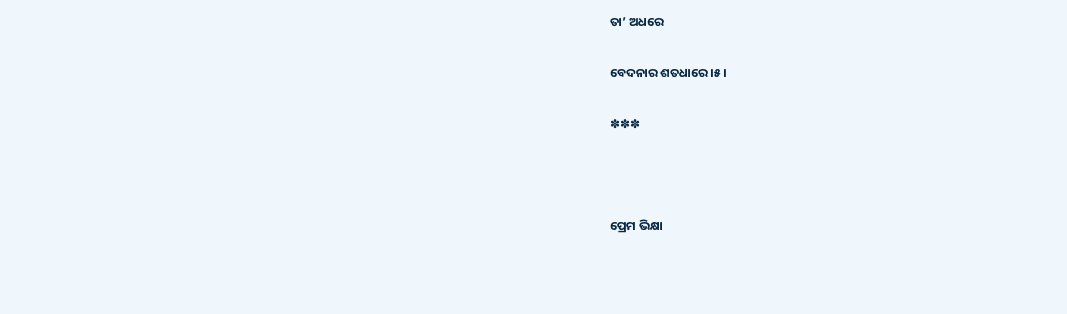ତା’ ଅଧରେ

ବେଦନାର ଶତଧାରେ ।୫।

✽✽✽



ପ୍ରେମ ଭିକ୍ଷା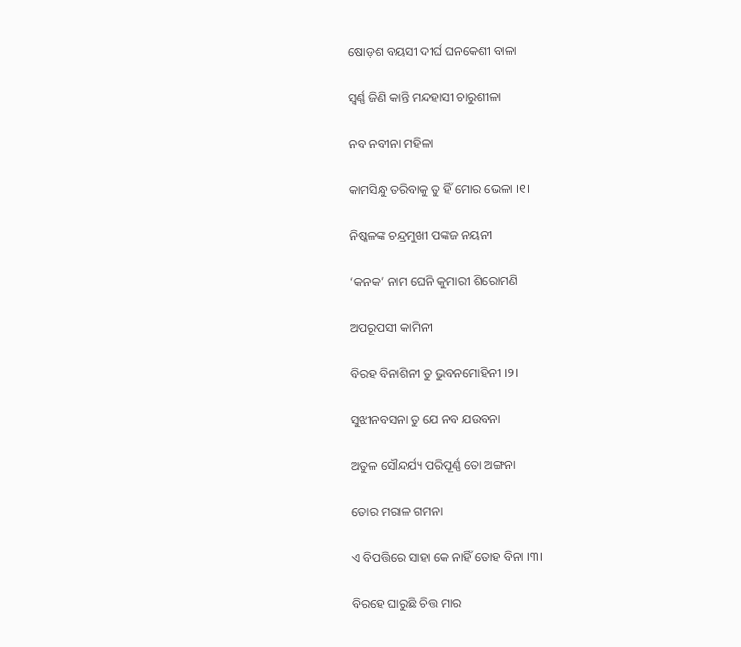ଷୋଡ଼ଶ ବୟସୀ ଦୀର୍ଘ ଘନକେଶୀ ବାଳା

ସ୍ଵର୍ଣ୍ଣ ଜିଣି କାନ୍ତି ମନ୍ଦହାସୀ ଚାରୁଶୀଳା

ନବ ନବୀନା ମହିଳା

କାମସିନ୍ଧୁ ତରିବାକୁ ତୁ ହିଁ ମୋର ଭେଳା ।୧।

ନିଷ୍କଳଙ୍କ ଚନ୍ଦ୍ରମୁଖୀ ପଙ୍କଜ ନୟନୀ

‘କନକ’ ନାମ ଘେନି କୁମାରୀ ଶିରୋମଣି

ଅପରୂପସୀ କାମିନୀ

ବିରହ ବିନାଶିନୀ ତୁ ଭୁବନମୋହିନୀ ।୨।

ସୁଝୀନବସନା ତୁ ଯେ ନବ ଯଉବନା

ଅତୁଳ ସୌନ୍ଦର୍ଯ୍ୟ ପରିପୂର୍ଣ୍ଣ ତୋ ଅଙ୍ଗନା

ତୋର ମରାଳ ଗମନା

ଏ ବିପତ୍ତିରେ ସାହା କେ ନାହିଁ ତୋହ ବିନା ।୩।

ବିରହେ ଘାରୁଛି ଚିତ୍ତ ମାର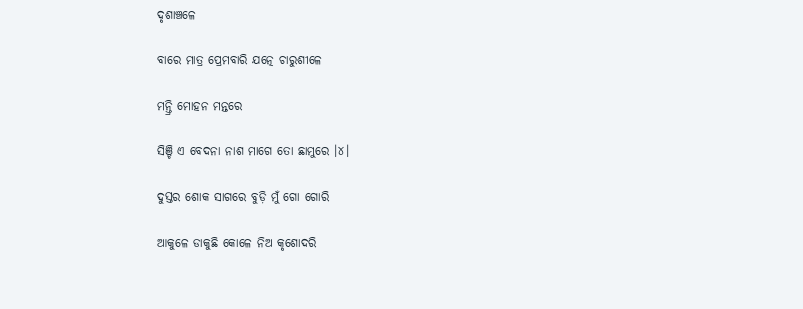ଦୃଶାଞ୍ଚଳେ

ବାରେ ମାତ୍ର ପ୍ରେମବାରି ଯତ୍ନେ ଚାରୁଶୀଳେ

ମନ୍ତ୍ରି ମୋହନ ମନ୍ତରେ

ସିଞ୍ଚି ଏ ବେଦନା ନାଶ ମାଗେ ତୋ ଛାମୁରେ ।୪।

ଦୁସ୍ତର ଶୋକ ସାଗରେ ବୁଡ଼ି ମୁଁ ଗୋ ଗୋରି

ଆକୁଳେ ଡାକୁଛି କୋଳେ ନିଅ କୃଶୋଦରି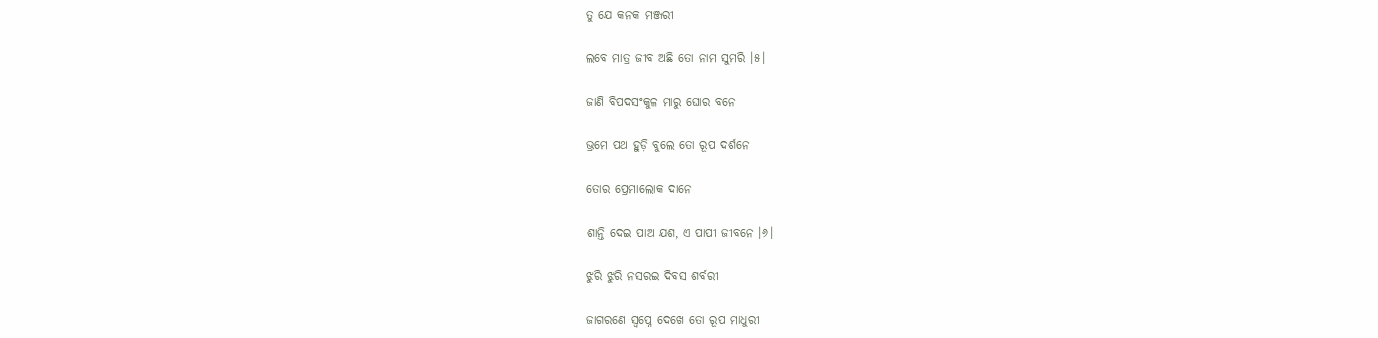ତୁ ଯେ କନକ ମଞ୍ଜରୀ

ଲବେ ମାତ୍ର ଜୀବ ଅଛି ତୋ ନାମ ସୁମରି ।୫।

ଜାଣି ବିପଦସଂକୁଳ ମାରୁ ଘୋର ବନେ

ଭ୍ରମେ ପଥ ହୁଡ଼ି ବୁଲେ ତୋ ରୂପ ଦର୍ଶନେ

ତୋର ପ୍ରେମାଲୋକ ଦାନେ

ଶାନ୍ତି ଦେଇ ପାଅ ଯଶ, ଏ ପାପୀ ଜୀବନେ ।୬।

ଝୁରି ଝୁରି ନସରଇ ଦିବସ ଶର୍ବରୀ

ଜାଗରଣେ ସ୍ଵପ୍ନେ ଦେଖେ ତୋ ରୂପ ମାଧୁରୀ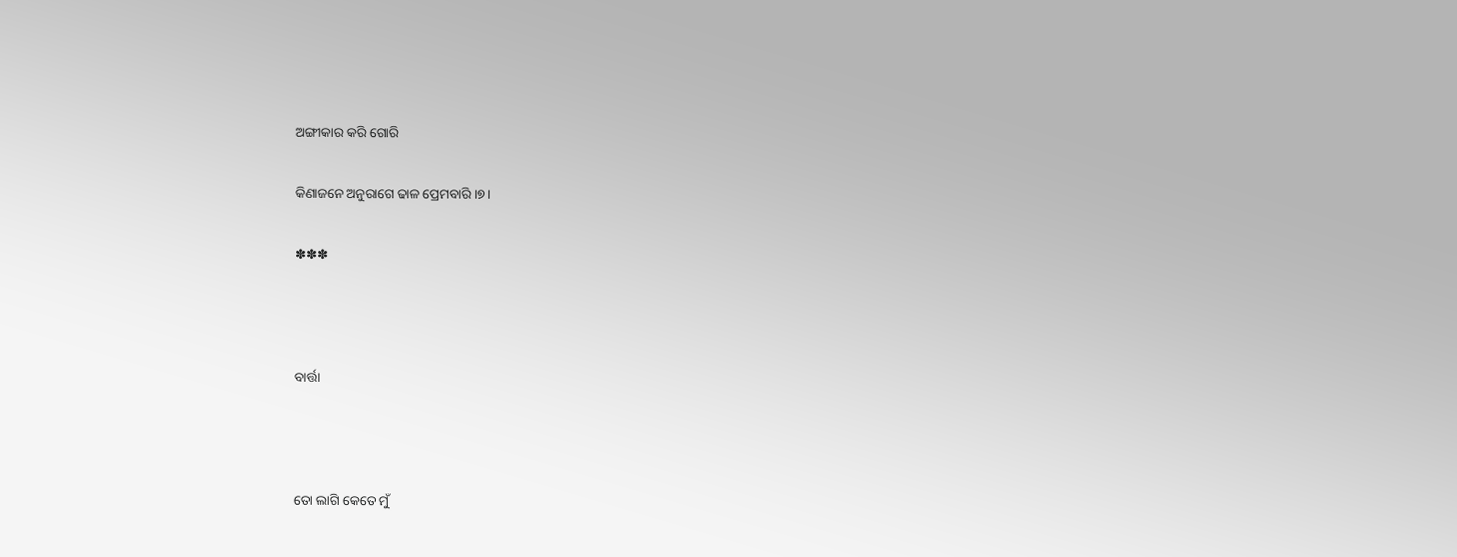ଅଙ୍ଗୀକାର କରି ଗୋରି

କିଣାଜନେ ଅନୁରାଗେ ଢାଳ ପ୍ରେମବାରି ।୭।

✽✽✽



ବାର୍ତ୍ତା



ତୋ ଲାଗି କେତେ ମୁଁ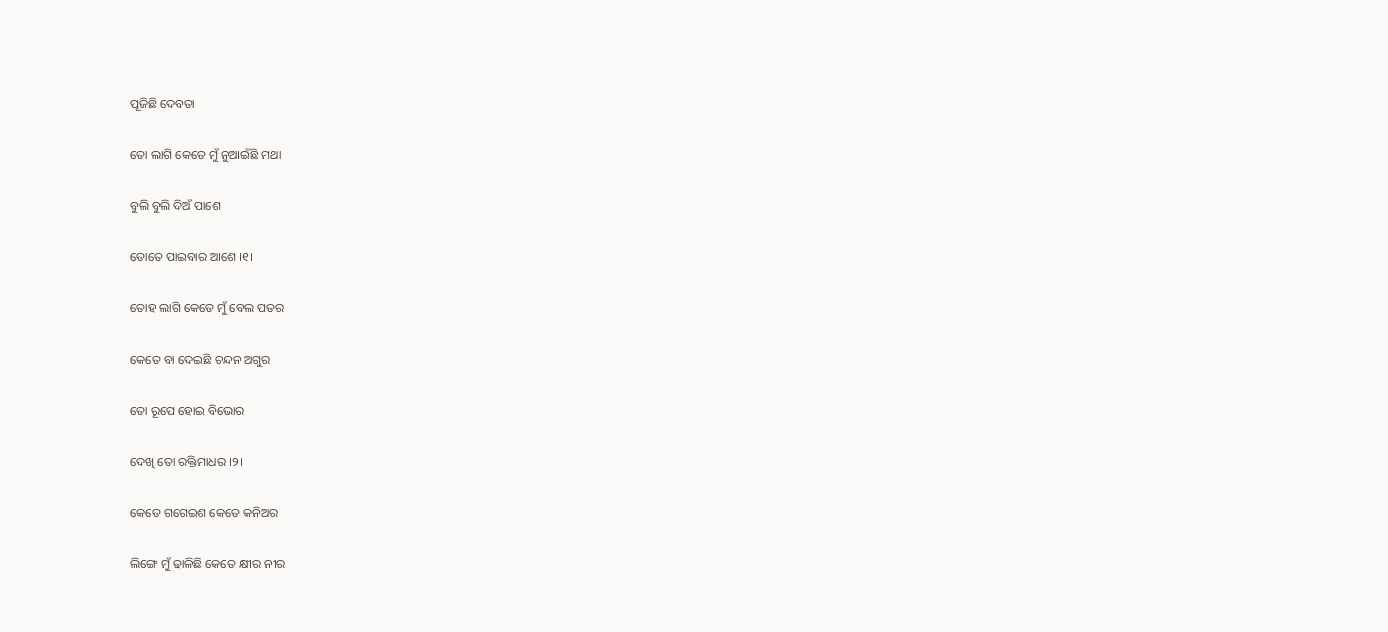ପୂଜିଛି ଦେବତା

ତୋ ଲାଗି କେତେ ମୁଁ ନୁଆଇଁଛି ମଥା

ବୁଲି ବୁଲି ଦିଅଁ ପାଶେ

ତୋତେ ପାଇବାର ଆଶେ ।୧।

ତୋହ ଲାଗି କେତେ ମୁଁ ବେଲ ପତର

କେତେ ବା ଦେଇଛି ଚନ୍ଦନ ଅଗୁର

ତୋ ରୂପେ ହୋଇ ବିଭୋର

ଦେଖି ତୋ ରକ୍ତିମାଧର ।୨।

କେତେ ଗଗେଇଶ କେତେ କନିଅର

ଲିଙ୍ଗେ ମୁଁ ଢାଳିଛି କେତେ କ୍ଷୀର ନୀର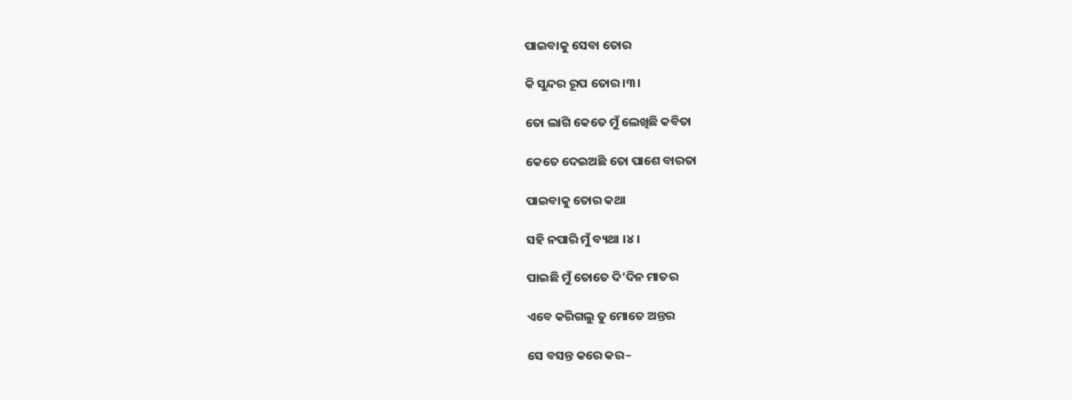ପାଇବାକୁ ସେବା ତୋର

କି ସୁନ୍ଦର ରୂପ ତୋର ।୩।

ତୋ ଲାଗି କେତେ ମୁଁ ଲେଖିଛି କବିତା

କେତେ ଦେଇଅଛି ତୋ ପାଶେ ବାରତା

ପାଇବାକୁ ତୋର କଥା

ସହି ନପାରି ମୁଁ ବ୍ୟଥା ।୪।

ପାଇଛି ମୁଁ ତୋତେ ଦି’ଦିନ ମାତର

ଏବେ କରିଗଲୁ ତୁ ମୋତେ ଅନ୍ତର

ସେ ବସନ୍ତ କରେ କର–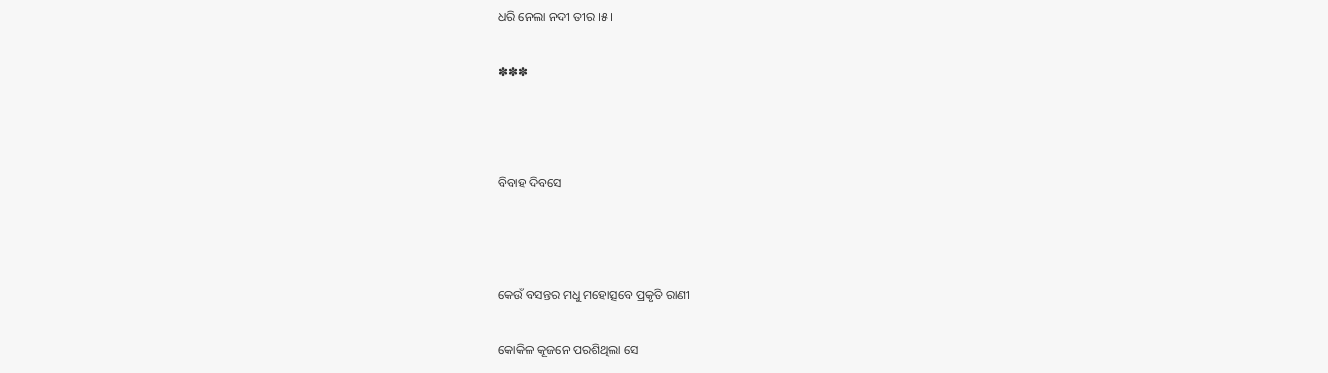ଧରି ନେଲା ନଦୀ ତୀର ।୫।

✽✽✽



ବିବାହ ଦିବସେ



କେଉଁ ବସନ୍ତର ମଧୁ ମହୋତ୍ସବେ ପ୍ରକୃତି ରାଣୀ

କୋକିଳ କୂଜନେ ପରଶିଥିଲା ସେ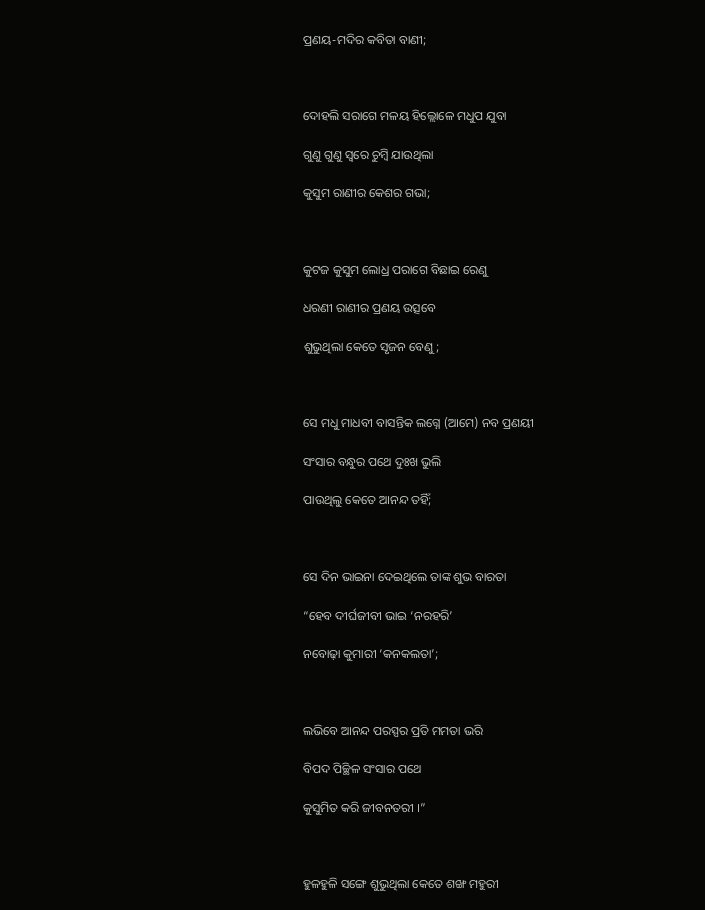ପ୍ରଣୟ-ମଦିର କବିତା ବାଣୀ;



ଦୋହଲି ସରାଗେ ମଳୟ ହିଲ୍ଲୋଳେ ମଧୁପ ଯୁବା

ଗୁଣୁ ଗୁଣୁ ସ୍ଵରେ ଚୁମ୍ଵି ଯାଉଥିଲା

କୁସୁମ ରାଣୀର କେଶର ଗଭା;



କୁଟଜ କୁସୁମ ଲୋଧ୍ର ପରାଗେ ବିଛାଇ ରେଣୁ

ଧରଣୀ ରାଣୀର ପ୍ରଣୟ ଉତ୍ସବେ

ଶୁଭୁଥିଲା କେତେ ସୃଜନ ବେଣୁ;



ସେ ମଧୁ ମାଧବୀ ବାସନ୍ତିକ ଲଗ୍ନେ (ଆମେ) ନବ ପ୍ରଣୟୀ

ସଂସାର ବନ୍ଧୁର ପଥେ ଦୁଃଖ ଭୁଲି

ପାଉଥିଲୁ କେତେ ଆନନ୍ଦ ତହିଁ;



ସେ ଦିନ ଭାଇନା ଦେଇଥିଲେ ତାଙ୍କ ଶୁଭ ବାରତା

“ହେବ ଦୀର୍ଘଜୀବୀ ଭାଇ ‘ନରହରି’

ନବୋଢ଼ା କୁମାରୀ ‘କନକଲତା’;



ଲଭିବେ ଆନନ୍ଦ ପରସ୍ପର ପ୍ରତି ମମତା ଭରି

ବିପଦ ପିଚ୍ଛିଳ ସଂସାର ପଥେ

କୁସୁମିତ କରି ଜୀବନତରୀ ।”



ହୁଳହୁଳି ସଙ୍ଗେ ଶୁଭୁଥିଲା କେତେ ଶଙ୍ଖ ମହୁରୀ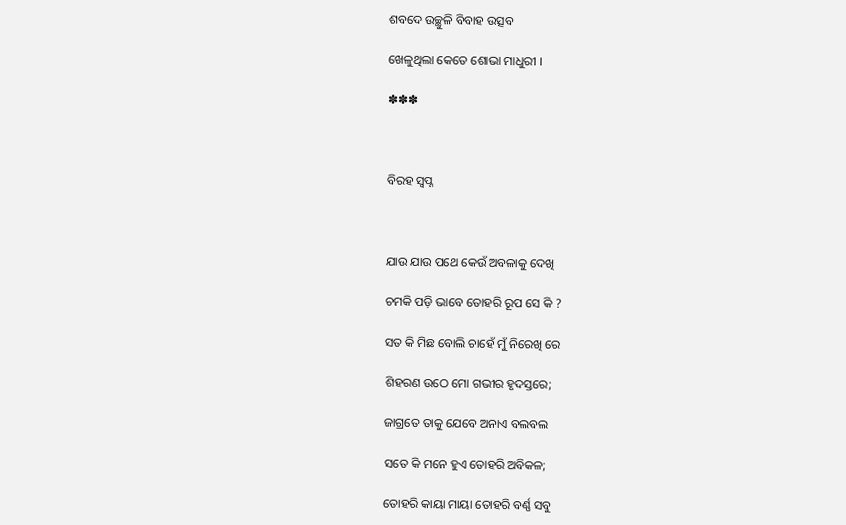ଶବଦେ ଉଚ୍ଛୁଳି ବିବାହ ଉତ୍ସବ

ଖେଳୁଥିଲା କେତେ ଶୋଭା ମାଧୁରୀ ।

✽✽✽



ବିରହ ସ୍ଵପ୍ନ



ଯାଉ ଯାଉ ପଥେ କେଉଁ ଅବଳାକୁ ଦେଖି

ଚମକି ପଡ଼ି ଭାବେ ତୋହରି ରୂପ ସେ କି ?

ସତ କି ମିଛ ବୋଲି ଚାହେଁ ମୁଁ ନିରେଖି ରେ

ଶିହରଣ ଉଠେ ମୋ ଗଭୀର ହୃଦସ୍ତରେ;

ଜାଗ୍ରତେ ତାକୁ ଯେବେ ଅନାଏ ବଲବଲ

ସତେ କି ମନେ ହୁଏ ତୋହରି ଅବିକଳ;

ତୋହରି କାୟା ମାୟା ତୋହରି ବର୍ଣ୍ଣ ସବୁ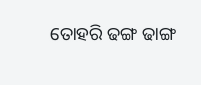ତୋହରି ଢଙ୍ଗ ଢାଙ୍ଗ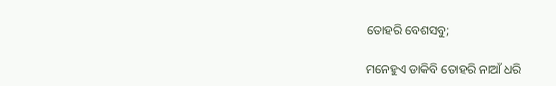ତୋହରି ବେଶସବୁ;

ମନେହୁଏ ଡାକିବି ତୋହରି ନାଆଁ ଧରି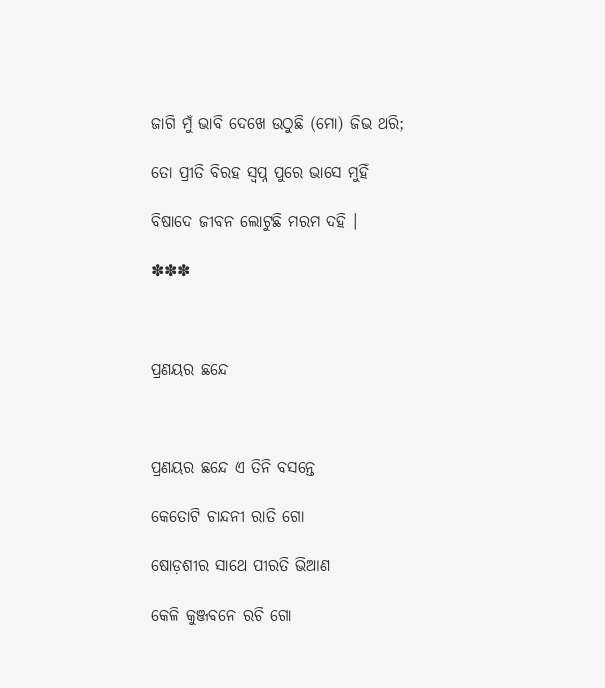ଜାଗି ମୁଁ ଭାବି ଦେଖେ ଉଠୁଛି (ମୋ) ଜିଭ ଥରି;

ତୋ ପ୍ରୀତି ବିରହ ସ୍ଵପ୍ନ ପୁରେ ଭାସେ ମୁହିଁ

ବିଷାଦେ ଜୀବନ ଲୋଟୁଛି ମରମ ଦହି ।

✽✽✽



ପ୍ରଣୟର ଛନ୍ଦେ



ପ୍ରଣୟର ଛନ୍ଦେ ଏ ତିନି ବସନ୍ତେ

କେତୋଟି ଚାନ୍ଦନୀ ରାତି ଗୋ

ଷୋଡ଼ଶୀର ସାଥେ ପୀରତି ଭିଆଣ

କେଳି କୁଞ୍ଜବନେ ରଚି ଗୋ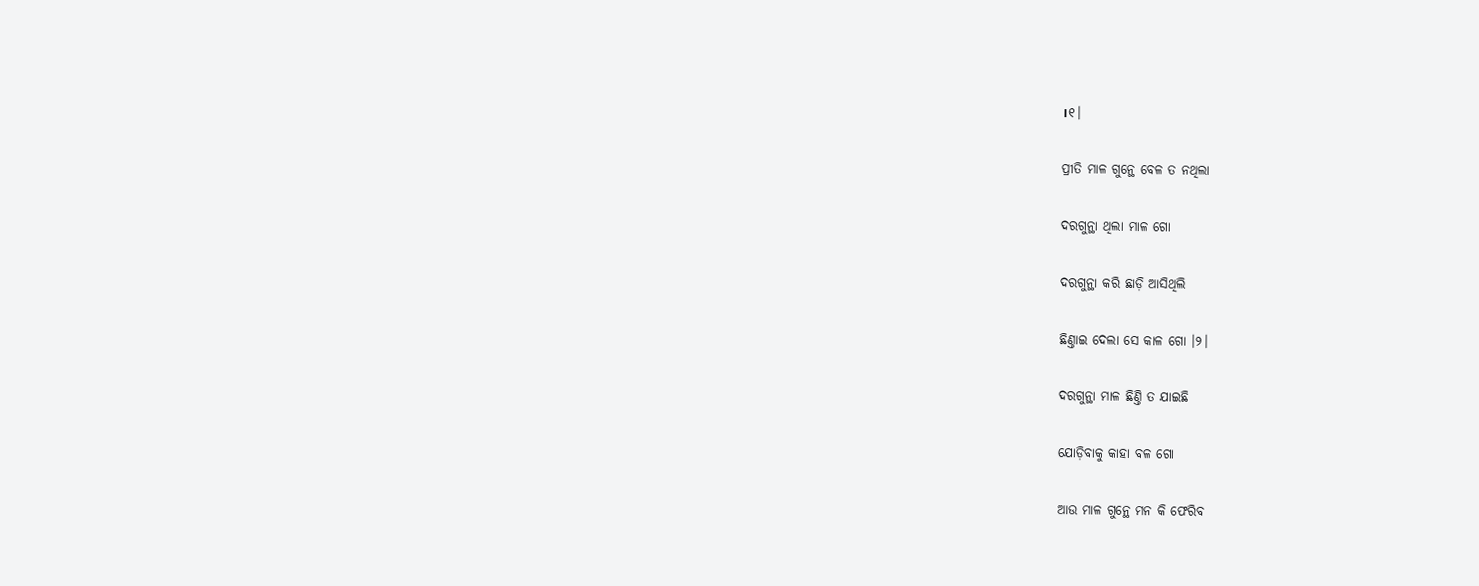।୧।

ପ୍ରୀତି ମାଳ ଗୁନ୍ଥେ ବେଳ ତ ନଥିଲା

ଦରଗୁନ୍ଥା ଥିଲା ମାଳ ଗୋ

ଦରଗୁନ୍ଥା କରି ଛାଡ଼ି ଆସିଥିଲି

ଛିଣ୍ତାଇ ଦେଲା ସେ କାଳ ଗୋ ।୨।

ଦରଗୁନ୍ଥା ମାଳ ଛିଣ୍ତି ତ ଯାଇଛି

ଯୋଡ଼ିବାକୁ କାହା ବଳ ଗୋ

ଆଉ ମାଳ ଗୁନ୍ଥେ ମନ କି ଫେରିବ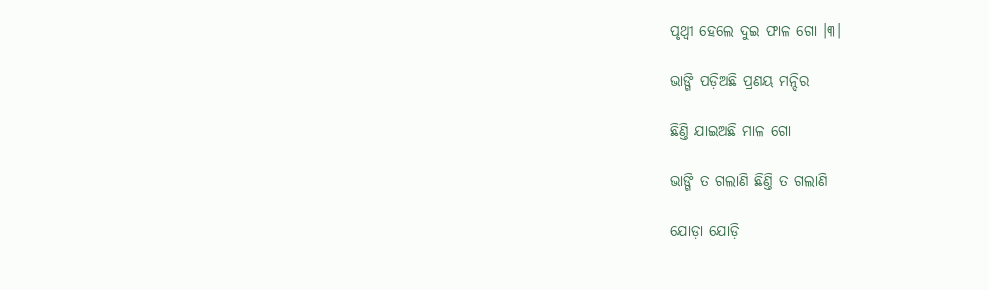ପୃଥ୍ଵୀ ହେଲେ ଦୁଇ ଫାଳ ଗୋ ।୩।

ଭାଙ୍ଗି ପଡ଼ିଅଛି ପ୍ରଣୟ ମନ୍ଦିର

ଛିଣ୍ତି ଯାଇଅଛି ମାଳ ଗୋ

ଭାଙ୍ଗି ତ ଗଲାଣି ଛିଣ୍ତି ତ ଗଲାଣି

ଯୋଡ଼ା ଯୋଡ଼ି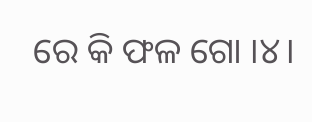ରେ କି ଫଳ ଗୋ ।୪।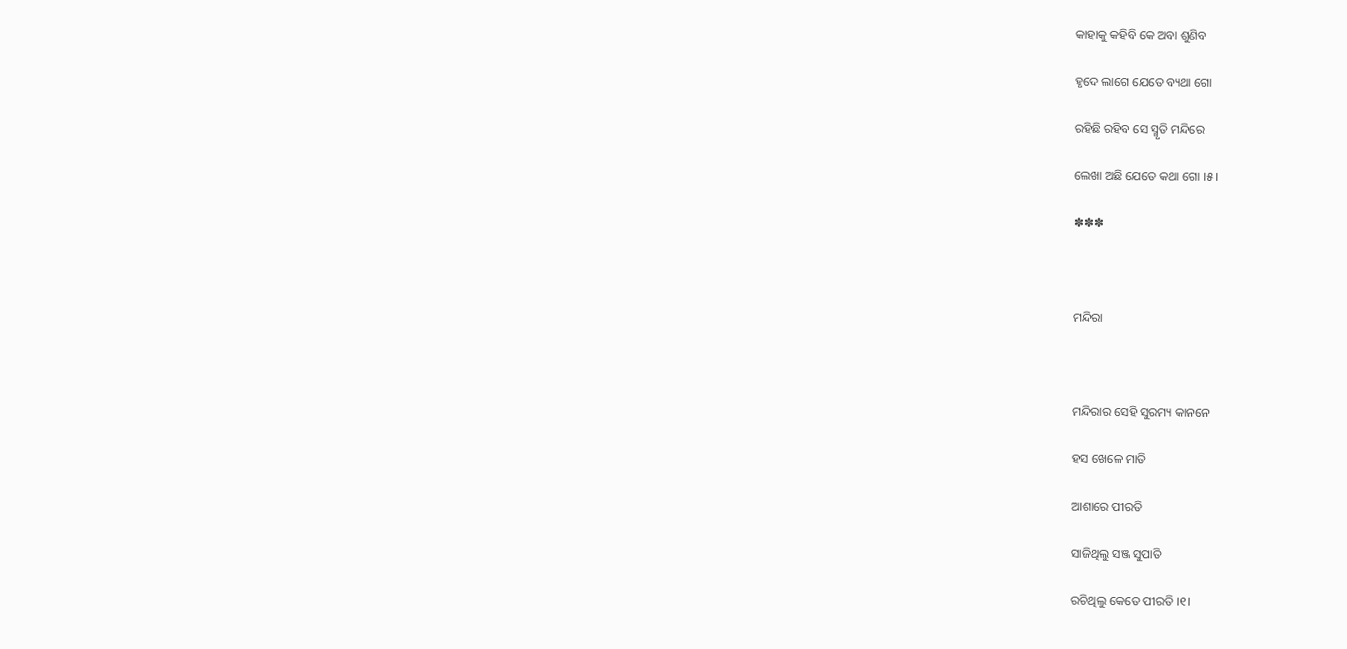କାହାକୁ କହିବି କେ ଅବା ଶୁଣିବ

ହୃଦେ ଲାଗେ ଯେତେ ବ୍ୟଥା ଗୋ

ରହିଛି ରହିବ ସେ ସ୍ମୃତି ମନ୍ଦିରେ

ଲେଖା ଅଛି ଯେତେ କଥା ଗୋ ।୫।

✽✽✽



ମନ୍ଦିରା



ମନ୍ଦିରାର ସେହି ସୁରମ୍ୟ କାନନେ

ହସ ଖେଳେ ମାତି

ଆଶାରେ ପୀରତି

ସାଜିଥିଲୁ ସଞ୍ଜ ସୁପାତି

ରଚିଥିଲୁ କେତେ ପୀରତି ।୧।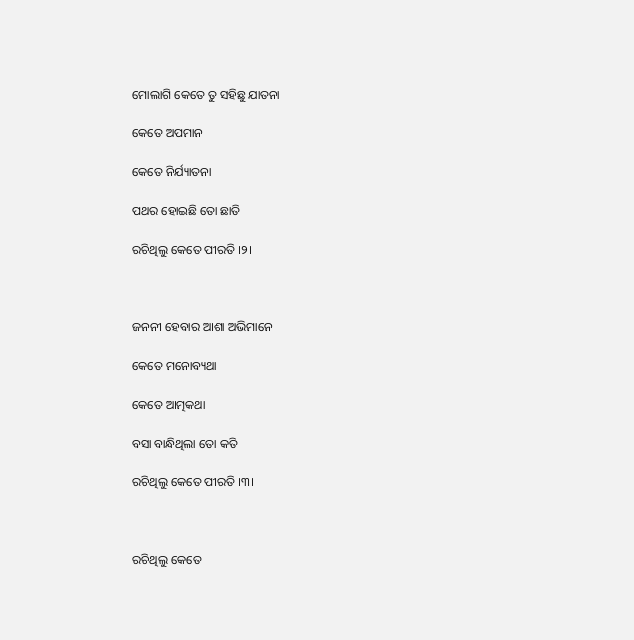ମୋଲାଗି କେତେ ତୁ ସହିଛୁ ଯାତନା

କେତେ ଅପମାନ

କେତେ ନିର୍ଯ୍ୟାତନା

ପଥର ହୋଇଛି ତୋ ଛାତି

ରଚିଥିଲୁ କେତେ ପୀରତି ।୨।



ଜନନୀ ହେବାର ଆଶା ଅଭିମାନେ

କେତେ ମନୋବ୍ୟଥା

କେତେ ଆତ୍ମକଥା

ବସା ବାନ୍ଧିଥିଲା ତୋ କତି

ରଚିଥିଲୁ କେତେ ପୀରତି ।୩।



ରଚିଥିଲୁ କେତେ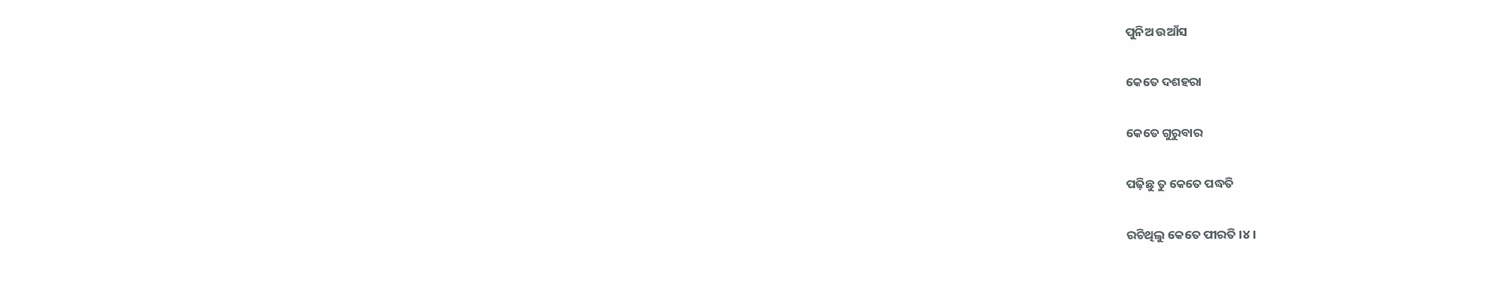ପୁନିଅ ଉଆଁସ

କେତେ ଦଶହରା

କେତେ ଗୁରୁବାର

ପଢ଼ିଛୁ ତୁ କେତେ ପଦ୍ଧତି

ରଚିଥିଲୁ କେତେ ପୀରତି ।୪।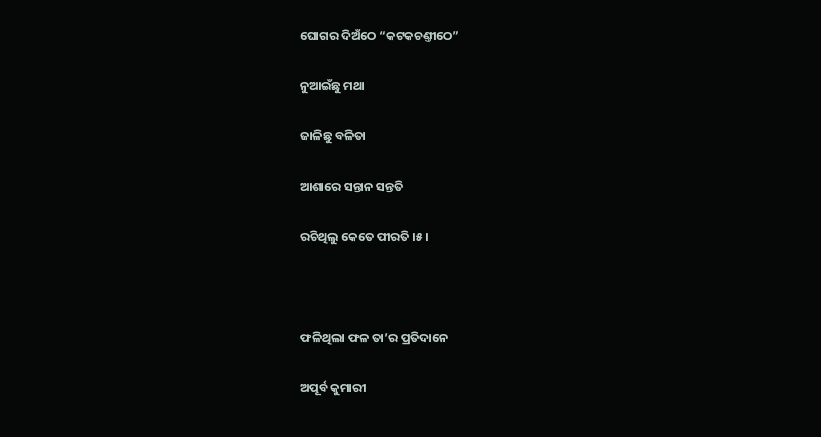ଘୋଗର ଦିଅଁଠେ “କଟକଚଣ୍ତୀଠେ”

ନୁଆଇଁଛୁ ମଥା

ଜାଳିଛୁ ବଳିତା

ଆଶାରେ ସନ୍ତାନ ସନ୍ତତି

ରଚିଥିଲୁ କେତେ ପୀରତି ।୫।



ଫଳିଥିଲା ଫଳ ତା’ର ପ୍ରତିଦାନେ

ଅପୂର୍ବ କୁମାରୀ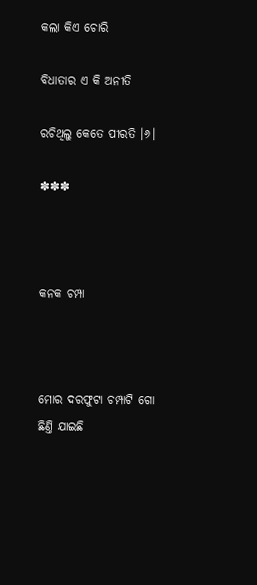କଲା କିଏ ଚୋରି

ବିଧାତାର ଏ କି ଅନୀତି

ରଚିଥିଲୁ କେତେ ପୀରତି ।୬।

✽✽✽



କନକ ଚମ୍ପା



ମୋର ଦରଫୁଟା ଚମ୍ପାଟି ଗୋ ଛିଣ୍ତି ଯାଇଛି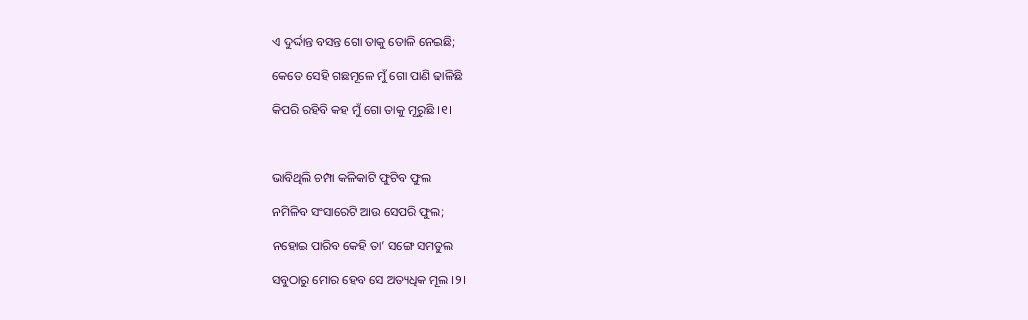ଏ ଦୁର୍ଦ୍ଦାନ୍ତ ବସନ୍ତ ଗୋ ତାକୁ ତୋଳି ନେଇଛି;

କେତେ ସେହି ଗଛମୂଳେ ମୁଁ ଗୋ ପାଣି ଢାଳିଛି

କିପରି ରହିବି କହ ମୁଁ ଗୋ ତାକୁ ମୂରୁଛି ।୧।



ଭାବିଥିଲି ଚମ୍ପା କଳିକାଟି ଫୁଟିବ ଫୁଲ

ନମିଳିବ ସଂସାରେଟି ଆଉ ସେପରି ଫୁଲ;

ନହୋଇ ପାରିବ କେହି ତା’ ସଙ୍ଗେ ସମତୁଲ

ସବୁଠାରୁ ମୋର ହେବ ସେ ଅତ୍ୟଧିକ ମୂଲ ।୨।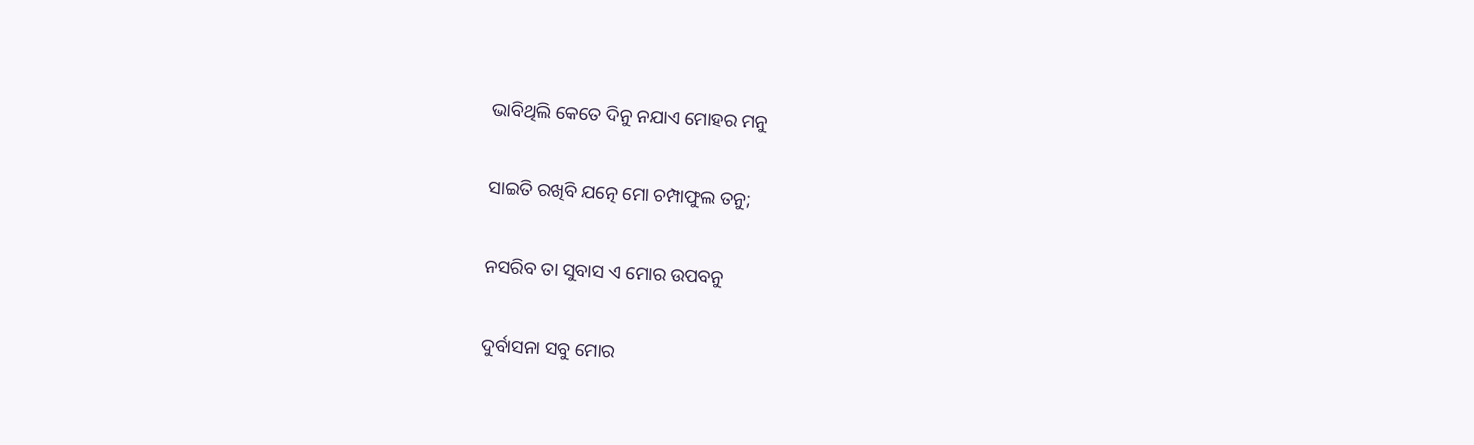ଭାବିଥିଲି କେତେ ଦିନୁ ନଯାଏ ମୋହର ମନୁ

ସାଇତି ରଖିବି ଯତ୍ନେ ମୋ ଚମ୍ପାଫୁଲ ତନୁ;

ନସରିବ ତା ସୁବାସ ଏ ମୋର ଉପବନୁ

ଦୁର୍ବାସନା ସବୁ ମୋର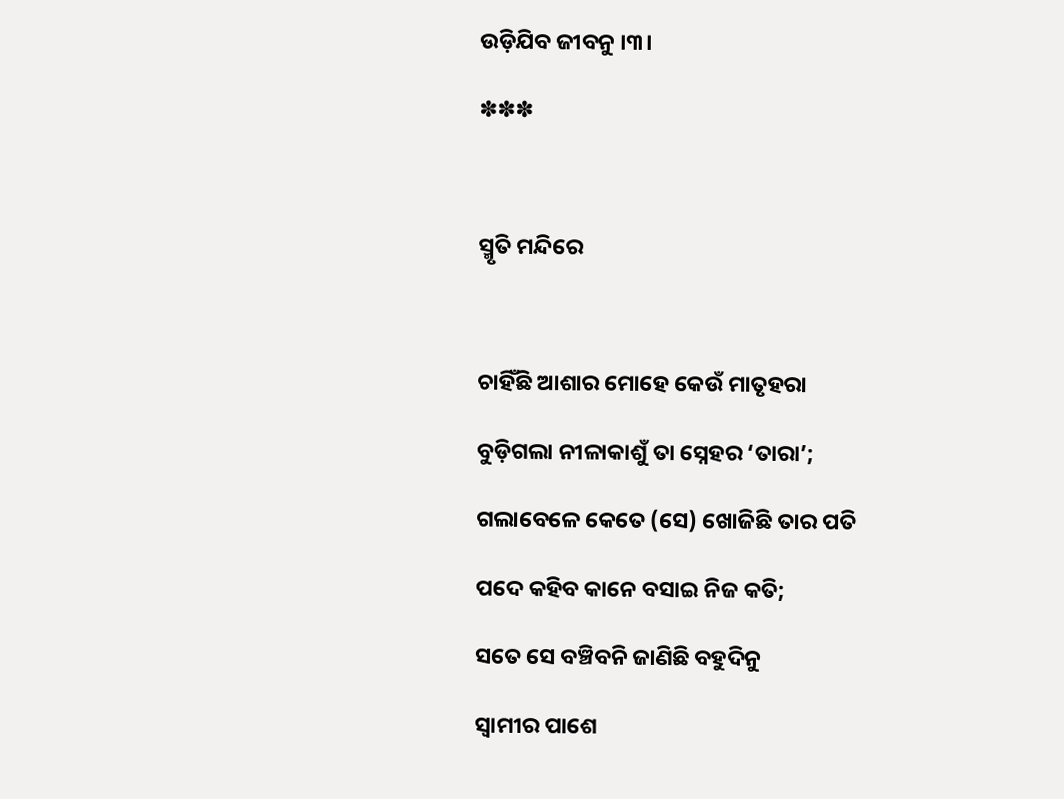ଉଡ଼ିଯିବ ଜୀବନୁ ।୩।

✽✽✽



ସ୍ମୃତି ମନ୍ଦିରେ



ଚାହିଁଛି ଆଶାର ମୋହେ କେଉଁ ମାତୃହରା

ବୁଡ଼ିଗଲା ନୀଳାକାଶୁଁ ତା ସ୍ନେହର ‘ତାରା’;

ଗଲାବେଳେ କେତେ (ସେ) ଖୋଜିଛି ତାର ପତି

ପଦେ କହିବ କାନେ ବସାଇ ନିଜ କତି;

ସତେ ସେ ବଞ୍ଚିବନି ଜାଣିଛି ବହୁଦିନୁ

ସ୍ଵାମୀର ପାଶେ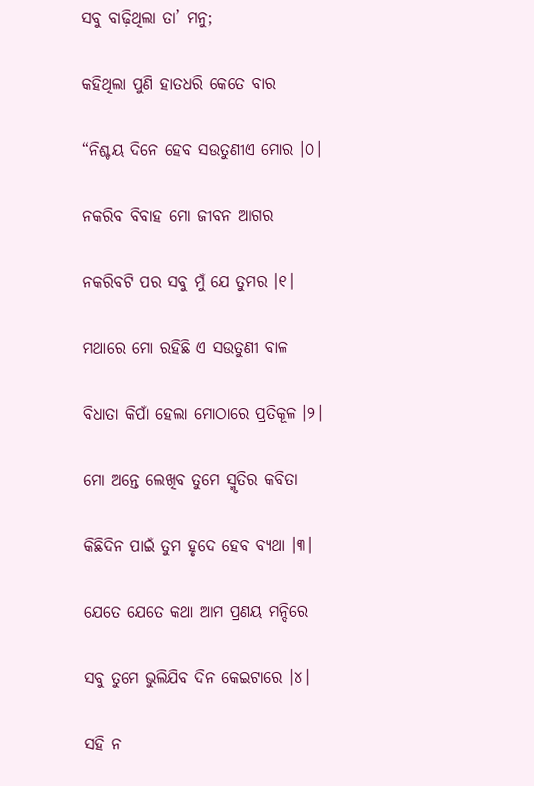ସବୁ ବାଢ଼ିଥିଲା ତା’ ମନୁ;

କହିଥିଲା ପୁଣି ହାତଧରି କେତେ ବାର

“ନିଶ୍ଚୟ ଦିନେ ହେବ ସଉତୁଣୀଏ ମୋର ।୦।

ନକରିବ ବିବାହ ମୋ ଜୀବନ ଆଗର

ନକରିବଟି ପର ସବୁ ମୁଁ ଯେ ତୁମର ।୧।

ମଥାରେ ମୋ ରହିଛି ଏ ସଉତୁଣୀ ବାଳ

ବିଧାତା କିପାଁ ହେଲା ମୋଠାରେ ପ୍ରତିକୂଳ ।୨।

ମୋ ଅନ୍ତେ ଲେଖିବ ତୁମେ ସ୍ମୃତିର କବିତା

କିଛିଦିନ ପାଇଁ ତୁମ ହୃଦେ ହେବ ବ୍ୟଥା ।୩।

ଯେତେ ଯେତେ କଥା ଆମ ପ୍ରଣୟ ମନ୍ଦିରେ

ସବୁ ତୁମେ ଭୁଲିଯିବ ଦିନ କେଇଟାରେ ।୪।

ସହି ନ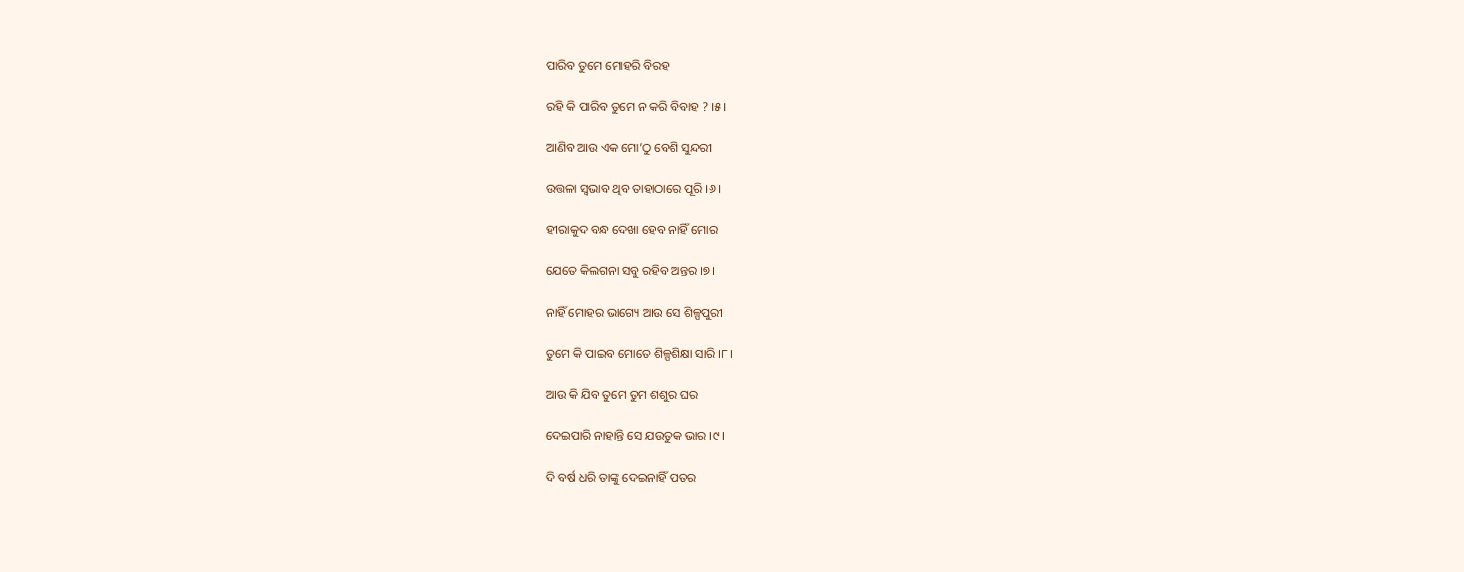ପାରିବ ତୁମେ ମୋହରି ବିରହ

ରହି କି ପାରିବ ତୁମେ ନ କରି ବିବାହ ? ।୫।

ଆଣିବ ଆଉ ଏକ ମୋ’ଠୁ ବେଶି ସୁନ୍ଦରୀ

ଉତ୍ତଳା ସ୍ଵଭାବ ଥିବ ତାହାଠାରେ ପୂରି ।୬।

ହୀରାକୁଦ ବନ୍ଧ ଦେଖା ହେବ ନାହିଁ ମୋର

ଯେତେ କିଲଗନା ସବୁ ରହିବ ଅନ୍ତର ।୭।

ନାହିଁ ମୋହର ଭାଗ୍ୟେ ଆଉ ସେ ଶିଳ୍ପପୁରୀ

ତୁମେ କି ପାଇବ ମୋତେ ଶିଳ୍ପଶିକ୍ଷା ସାରି ।୮।

ଆଉ କି ଯିବ ତୁମେ ତୁମ ଶଶୁର ଘର

ଦେଇପାରି ନାହାନ୍ତି ସେ ଯଉତୁକ ଭାର ।୯।

ଦି ବର୍ଷ ଧରି ତାଙ୍କୁ ଦେଇନାହିଁ ପତର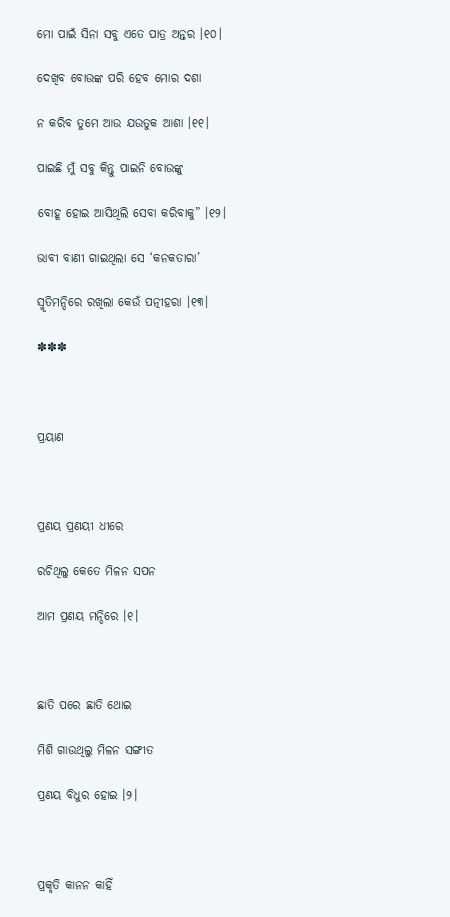ମୋ ପାଇଁ ସିନା ସବୁ ଏତେ ପାତ୍ର ଅନ୍ତର ।୧୦।

ଦେଖିବ ବୋଉଙ୍କ ପରି ହେବ ମୋର ଦଶା

ନ କରିବ ତୁମେ ଆଉ ଯଉତୁକ ଆଶା ।୧୧।

ପାଇଛି ମୁଁ ସବୁ କିନ୍ତୁ ପାଇନି ବୋଉଙ୍କୁ

ବୋହୂ ହୋଇ ଆସିଥିଲି ସେବା କରିବାକୁ” ।୧୨।

ଭାବୀ ବାଣୀ ଗାଇଥିଲା ସେ ‘କନକତାରା’

ସ୍ମୃତିମନ୍ଦିରେ ରଖିଲା କେଉଁ ପତ୍ନୀହରା ।୧୩।

✽✽✽



ପ୍ରୟାଣ



ପ୍ରଣୟ ପ୍ରଣୟୀ ଧୀରେ

ରଚିଥିଲୁ କେତେ ମିଳନ ସପନ

ଆମ ପ୍ରଣୟ ମନ୍ଦିରେ ।୧।



ଛାତି ପରେ ଛାତି ଥୋଇ

ମିଶି ଗାଉଥିଲୁ ମିଳନ ସଙ୍ଗୀତ

ପ୍ରଣୟ ବିଧୁର ହୋଇ ।୨।



ପ୍ରକୃତି କାନନ କାହିଁ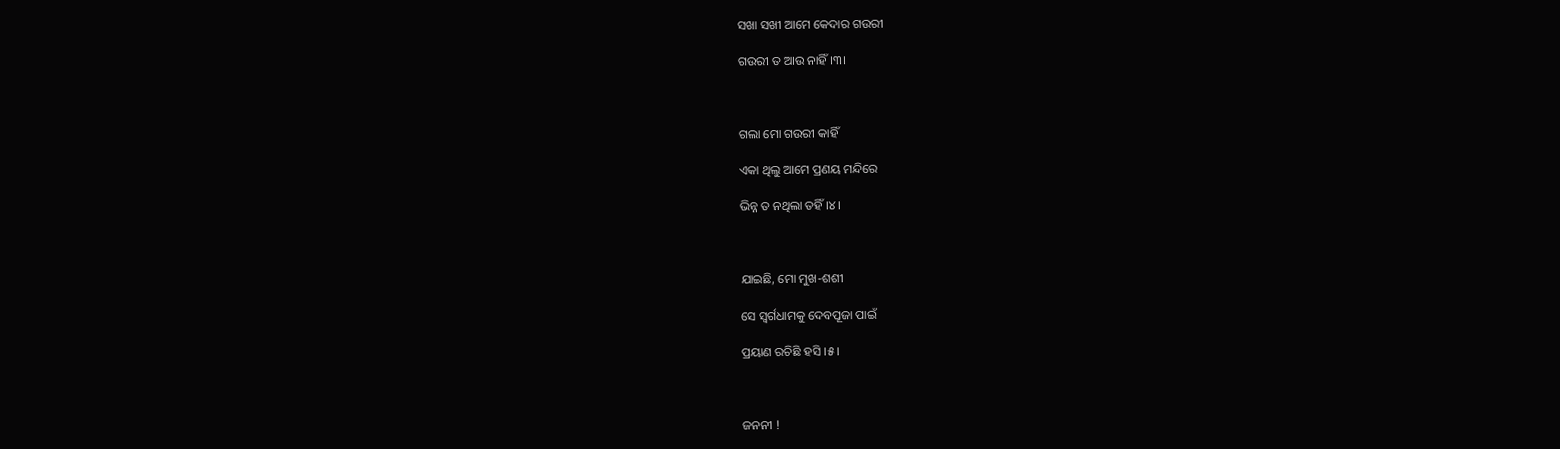ସଖା ସଖୀ ଆମେ କେଦାର ଗଉରୀ

ଗଉରୀ ତ ଆଉ ନାହିଁ ।୩।



ଗଲା ମୋ ଗଉରୀ କାହିଁ

ଏକା ଥିଲୁ ଆମେ ପ୍ରଣୟ ମନ୍ଦିରେ

ଭିନ୍ନ ତ ନଥିଲା ତହିଁ ।୪।



ଯାଇଛି, ମୋ ମୁଖ-ଶଶୀ

ସେ ସ୍ଵର୍ଗଧାମକୁ ଦେବପୂଜା ପାଇଁ

ପ୍ରୟାଣ ରଚିଛି ହସି ।୫।



ଜନନୀ !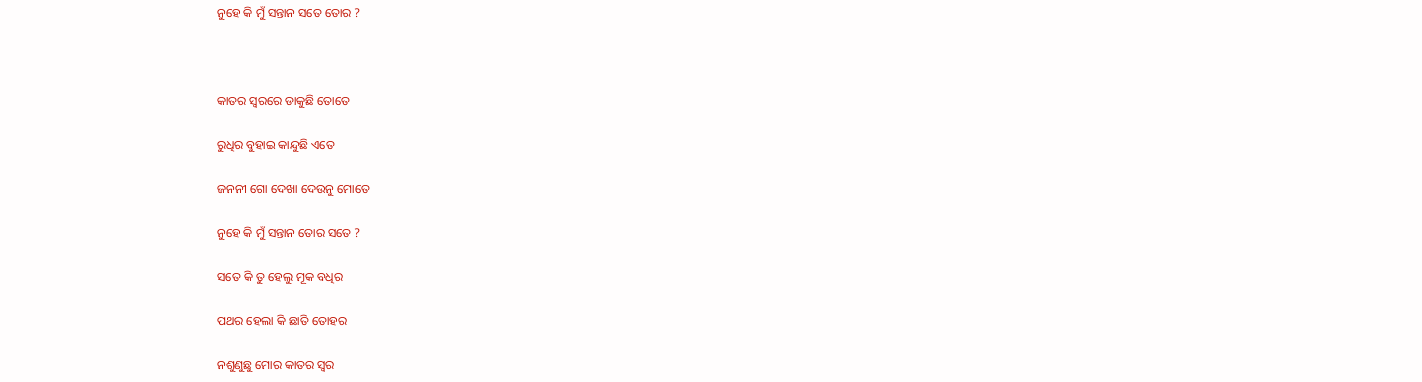ନୁହେ କି ମୁଁ ସନ୍ତାନ ସତେ ତୋର ?



କାତର ସ୍ଵରରେ ଡାକୁଛି ତୋତେ

ରୁଧିର ବୁହାଇ କାନ୍ଦୁଛି ଏତେ

ଜନନୀ ଗୋ ଦେଖା ଦେଉନୁ ମୋତେ

ନୁହେ କି ମୁଁ ସନ୍ତାନ ତୋର ସତେ ?

ସତେ କି ତୁ ହେଲୁ ମୂକ ବଧିର

ପଥର ହେଲା କି ଛାତି ତୋହର

ନଶୁଣୁଛୁ ମୋର କାତର ସ୍ଵର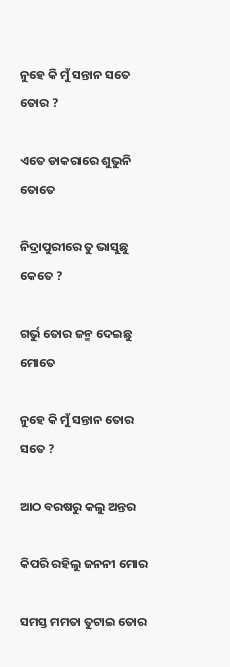ନୁହେ କି ମୁଁ ସନ୍ତାନ ସତେ ତୋର ?

ଏତେ ଡାକରାରେ ଶୁଭୁନି ତୋତେ

ନିଦ୍ରାପୁରୀରେ ତୁ ଭାସୁଛୁ କେତେ ?

ଗର୍ଭୁ ତୋର ଜନ୍ମ ଦେଇଛୁ ମୋତେ

ନୁହେ କି ମୁଁ ସନ୍ତାନ ତୋର ସତେ ?

ଆଠ ବରଷରୁ କଲୁ ଅନ୍ତର

କିପରି ରହିଲୁ ଜନନୀ ମୋର

ସମସ୍ତ ମମତା ତୁଟାଇ ତୋର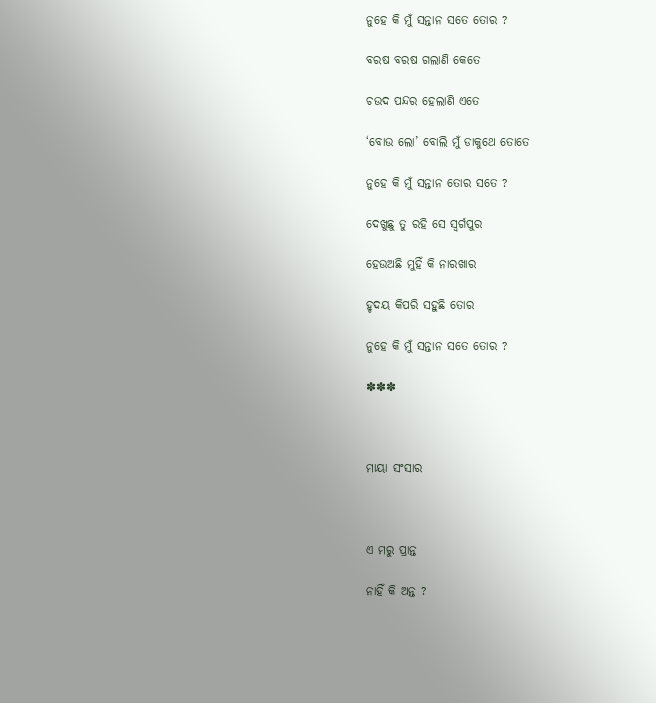ନୁହେ କି ମୁଁ ସନ୍ତାନ ସତେ ତୋର ?

ବରଷ ବରଷ ଗଲାଣି କେତେ

ଚଉଦ ପନ୍ଦର ହେଲାଣି ଏତେ

‘ବୋଉ ଲୋ’ ବୋଲି ମୁଁ ଡାକୁଥେ ତୋତେ

ନୁହେ କି ମୁଁ ସନ୍ତାନ ତୋର ସତେ ?

ଦେଖୁଛୁ ତୁ ରହି ସେ ସ୍ଵର୍ଗପୁର

ହେଉଅଛି ମୁହିଁ କି ନାରଖାର

ହୃଦୟ କିପରି ସହୁଛି ତୋର

ନୁହେ କି ମୁଁ ସନ୍ତାନ ସତେ ତୋର ?

✽✽✽



ମାୟା ସଂସାର



ଏ ମରୁ ପ୍ରାନ୍ତ

ନାହିଁ କି ଅନ୍ତ ?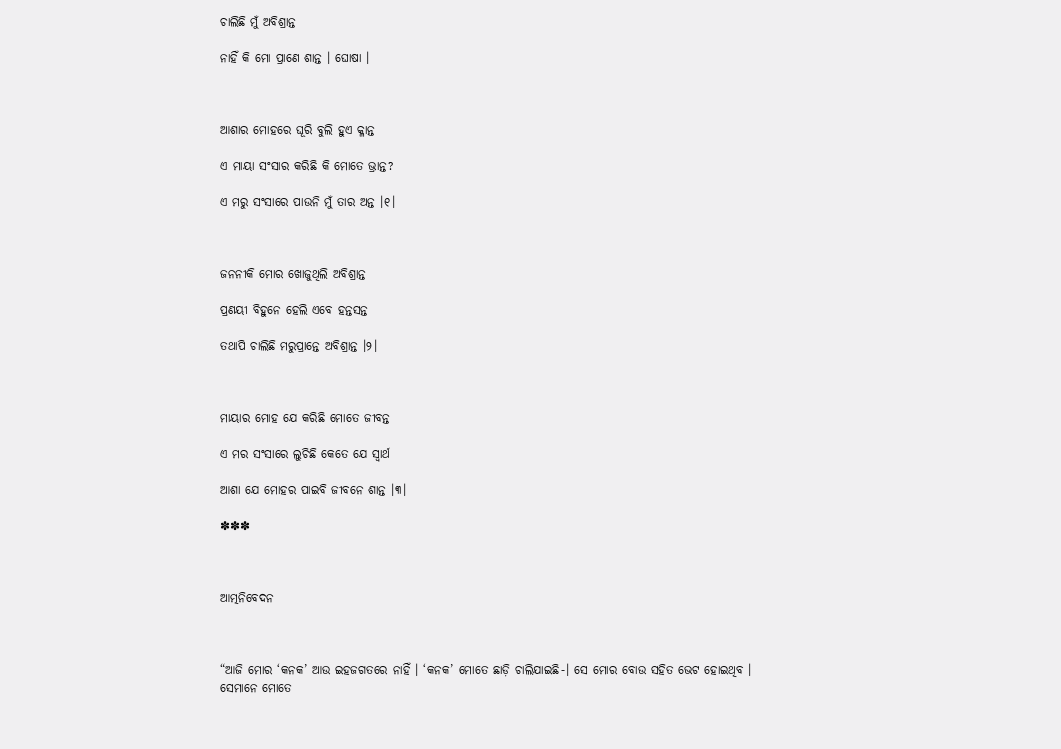ଚାଲିଛି ମୁଁ ଅବିଶ୍ରାନ୍ତ

ନାହିଁ କି ମୋ ପ୍ରାଣେ ଶାନ୍ତ । ଘୋଷା ।



ଆଶାର ମୋହରେ ଘୂରି ବୁଲି ହୁଏ କ୍ଳାନ୍ତ

ଏ ମାୟା ସଂସାର କରିଛି କି ମୋତେ ଭ୍ରାନ୍ତ?

ଏ ମରୁ ସଂସାରେ ପାଉନି ମୁଁ ତାର ଅନ୍ତ ।୧।



ଜନନୀକି ମୋର ଖୋଜୁଥିଲି ଅବିଶ୍ରାନ୍ତ

ପ୍ରଣୟୀ ବିହୁନେ ହେଲି ଏବେ ହନ୍ତସନ୍ତ

ତଥାପି ଚାଲିଛି ମରୁପ୍ରାନ୍ତେ ଅବିଶ୍ରାନ୍ତ ।୨।



ମାୟାର ମୋହ ଯେ କରିଛି ମୋତେ ଜୀବନ୍ତ

ଏ ମର ସଂସାରେ ଲୁଚିଛି କେତେ ଯେ ସ୍ଵାର୍ଥ

ଆଶା ଯେ ମୋହର ପାଇବି ଜୀବନେ ଶାନ୍ତ ।୩।

✽✽✽



ଆତ୍ମନିବେଦନ



“ଆଜି ମୋର ‘କନକ’ ଆଉ ଇହଜଗତରେ ନାହିଁ । ‘କନକ’ ମୋତେ ଛାଡ଼ି ଚାଲିଯାଇଛି-। ସେ ମୋର ବୋଉ ସହିତ ଭେଟ ହୋଇଥିବ । ସେମାନେ ମୋତେ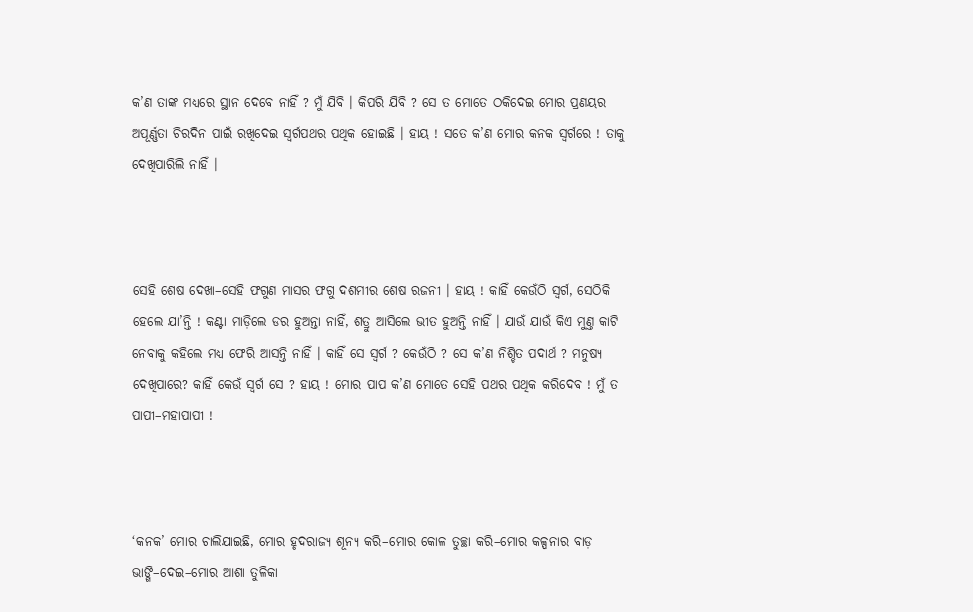କ’ଣ ତାଙ୍କ ମଧ୍ୟରେ ସ୍ଥାନ ଦେବେ ନାହିଁ ? ମୁଁ ଯିବି । କିପରି ଯିବି ? ସେ ତ ମୋତେ ଠକିଦେଇ ମୋର ପ୍ରଣୟର ଅପୂର୍ଣ୍ଣତା ଚିରଦିନ ପାଇଁ ରଖିଦେଇ ସ୍ଵର୍ଗପଥର ପଥିକ ହୋଇଛି । ହାୟ ! ସତେ କ’ଣ ମୋର କନକ ସ୍ଵର୍ଗରେ ! ତାକୁ ଦେଖିପାରିଲି ନାହିଁ ।



ସେହି ଶେଷ ଦେଖା–ସେହି ଫଗୁଣ ମାସର ଫଗୁ ଦଶମୀର ଶେଷ ରଜନୀ । ହାୟ ! କାହିଁ କେଉଁଠି ସ୍ଵର୍ଗ, ସେଠିକି ହେଲେ ଯା’ନ୍ତି ! କଣ୍ଟା ମାଡ଼ିଲେ ଡର ହୁଅନ୍ତା ନାହିଁ, ଶତ୍ରୁ ଆସିଲେ ଭୀତ ହୁଅନ୍ତି ନାହିଁ । ଯାଉଁ ଯାଉଁ କିଏ ମୁଣ୍ତ କାଟି ନେବାକୁ କହିଲେ ମଧ୍ୟ ଫେରି ଆସନ୍ତି ନାହିଁ । କାହିଁ ସେ ସ୍ଵର୍ଗ ? କେଉଁଠି ? ସେ କ’ଣ ନିଶ୍ଚିତ ପଦାର୍ଥ ? ମନୁଷ୍ୟ ଦେଖିପାରେ? କାହିଁ କେଉଁ ସ୍ଵର୍ଗ ସେ ? ହାୟ ! ମୋର ପାପ କ’ଣ ମୋତେ ସେହି ପଥର ପଥିକ କରିଦେବ ! ମୁଁ ତ ପାପୀ–ମହାପାପୀ !



‘କନକ’ ମୋର ଚାଲିଯାଇଛି, ମୋର ହୃଦରାଜ୍ୟ ଶୂନ୍ୟ କରି–ମୋର କୋଳ ତୁଚ୍ଛା କରି–ମୋର କଳ୍ପନାର ବାଡ଼ ଭାଙ୍ଗି–ଦେଇ–ମୋର ଆଶା ତୁଳିକା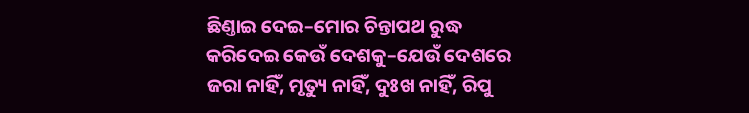ଛିଣ୍ତାଇ ଦେଇ–ମୋର ଚିନ୍ତାପଥ ରୁଦ୍ଧ କରିଦେଇ କେଉଁ ଦେଶକୁ–ଯେଉଁ ଦେଶରେ ଜରା ନାହିଁ, ମୃତ୍ୟୁ ନାହିଁ, ଦୁଃଖ ନାହିଁ, ରିପୁ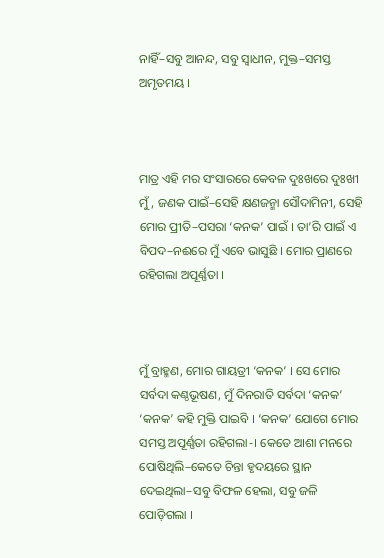ନାହିଁ–ସବୁ ଆନନ୍ଦ, ସବୁ ସ୍ଵାଧୀନ, ମୁକ୍ତ–ସମସ୍ତ ଅମୃତମୟ ।



ମାତ୍ର ଏହି ମର ସଂସାରରେ କେବଳ ଦୁଃଖରେ ଦୁଃଖୀ ମୁଁ, ଜଣକ ପାଇଁ–ସେହି କ୍ଷଣଜନ୍ମା ସୌଦାମିନୀ, ସେହି ମୋର ପ୍ରୀତି–ପସରା ‘କନକ’ ପାଇଁ । ତା’ରି ପାଇଁ ଏ ବିପଦ–ନଈରେ ମୁଁ ଏବେ ଭାସୁଛି । ମୋର ପ୍ରାଣରେ ରହିଗଲା ଅପୂର୍ଣ୍ଣତା ।



ମୁଁ ବ୍ରାହ୍ମଣ, ମୋର ଗାୟତ୍ରୀ ‘କନକ’ । ସେ ମୋର ସର୍ବଦା କଣ୍ଠଭୂଷଣ, ମୁଁ ଦିନରାତି ସର୍ବଦା ‘କନକ’ ‘କନକ’ କହି ମୁକ୍ତି ପାଇବି । ‘କନକ’ ଯୋଗେ ମୋର ସମସ୍ତ ଅପୂର୍ଣ୍ଣତା ରହିଗଲା-। କେତେ ଆଶା ମନରେ ପୋଷିଥିଲି–କେତେ ଚିନ୍ତା ହୃଦୟରେ ସ୍ଥାନ ଦେଇଥିଲା–ସବୁ ବିଫଳ ହେଲା, ସବୁ ଜଳି ପୋଡ଼ିଗଲା ।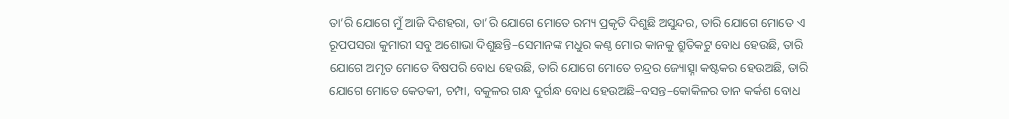ତା’ରି ଯୋଗେ ମୁଁ ଆଜି ଦିଶହରା, ତା’ରି ଯୋଗେ ମୋତେ ରମ୍ୟ ପ୍ରକୃତି ଦିଶୁଛି ଅସୁନ୍ଦର, ତାରି ଯୋଗେ ମୋତେ ଏ ରୂପପସରା କୁମାରୀ ସବୁ ଅଶୋଭା ଦିଶୁଛନ୍ତି–ସେମାନଙ୍କ ମଧୁର କଣ୍ଠ ମୋର କାନକୁ ଶ୍ରୁତିକଟୁ ବୋଧ ହେଉଛି, ତାରି ଯୋଗେ ଅମୃତ ମୋତେ ବିଷପରି ବୋଧ ହେଉଛି, ତାରି ଯୋଗେ ମୋତେ ଚନ୍ଦ୍ରର ଜ୍ୟୋତ୍ସ୍ନା କଷ୍ଟକର ହେଉଅଛି, ତାରି ଯୋଗେ ମୋତେ କେତକୀ, ଚମ୍ପା, ବକୁଳର ଗନ୍ଧ ଦୁର୍ଗନ୍ଧ ବୋଧ ହେଉଅଛି–ବସନ୍ତ–କୋକିଳର ତାନ କର୍କଶ ବୋଧ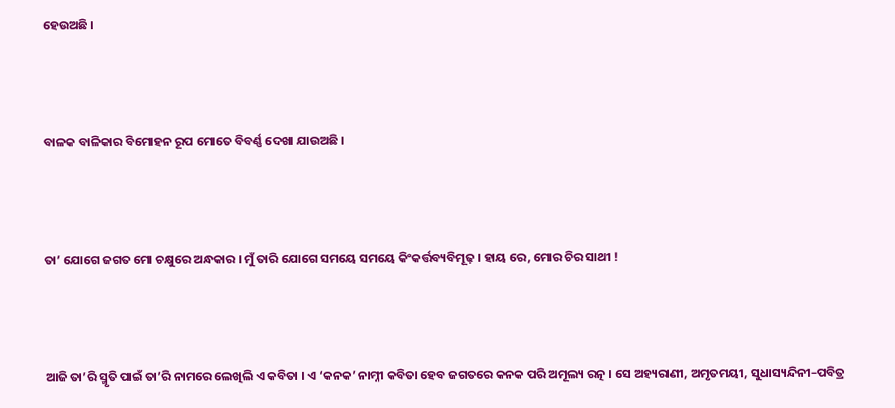ହେଉଅଛି ।



ବାଳକ ବାଳିକାର ବିମୋହନ ରୂପ ମୋତେ ବିବର୍ଣ୍ଣ ଦେଖା ଯାଉଅଛି ।



ତା’ ଯୋଗେ ଜଗତ ମୋ ଚକ୍ଷୁରେ ଅନ୍ଧକାର । ମୁଁ ତାରି ଯୋଗେ ସମୟେ ସମୟେ କିଂକର୍ତ୍ତବ୍ୟବିମୂଢ଼ । ହାୟ ରେ, ମୋର ଚିର ସାଥୀ !



ଆଜି ତା’ରି ସ୍ମୃତି ପାଇଁ ତା’ରି ନାମରେ ଲେଖିଲି ଏ କବିତା । ଏ ‘କନକ’ ନାମ୍ନୀ କବିତା ହେବ ଜଗତରେ କନକ ପରି ଅମୂଲ୍ୟ ରତ୍ନ । ସେ ଅହ୍ୟରାଣୀ, ଅମୃତମୟୀ, ସୁଧାସ୍ୟନ୍ଦିନୀ–ପବିତ୍ର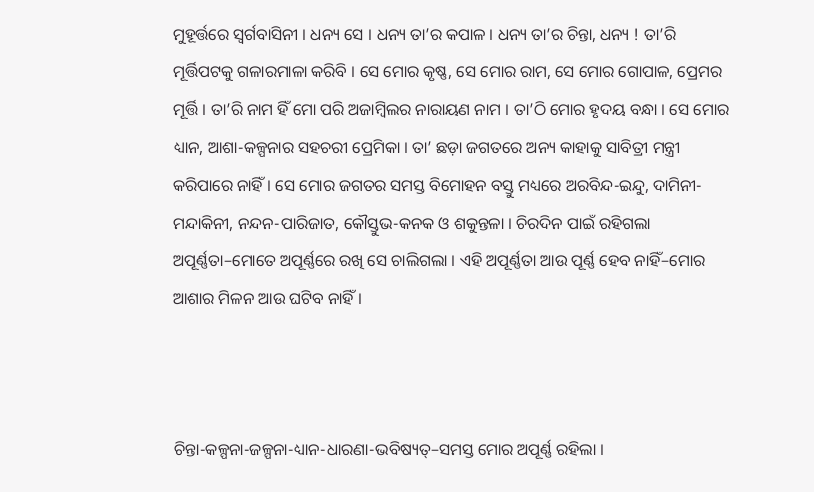ମୁହୂର୍ତ୍ତରେ ସ୍ଵର୍ଗବାସିନୀ । ଧନ୍ୟ ସେ । ଧନ୍ୟ ତା’ର କପାଳ । ଧନ୍ୟ ତା’ର ଚିନ୍ତା, ଧନ୍ୟ ! ତା’ରି ମୂର୍ତ୍ତିପଟକୁ ଗଳାରମାଳା କରିବି । ସେ ମୋର କୃଷ୍ଣ, ସେ ମୋର ରାମ, ସେ ମୋର ଗୋପାଳ, ପ୍ରେମର ମୂର୍ତ୍ତି । ତା’ରି ନାମ ହିଁ ମୋ ପରି ଅଜାମ୍ଵିଲର ନାରାୟଣ ନାମ । ତା’ଠି ମୋର ହୃଦୟ ବନ୍ଧା । ସେ ମୋର ଧ୍ୟାନ, ଆଶା-କଳ୍ପନାର ସହଚରୀ ପ୍ରେମିକା । ତା’ ଛଡ଼ା ଜଗତରେ ଅନ୍ୟ କାହାକୁ ସାବିତ୍ରୀ ମନ୍ତ୍ରୀ କରିପାରେ ନାହିଁ । ସେ ମୋର ଜଗତର ସମସ୍ତ ବିମୋହନ ବସ୍ତୁ ମଧ୍ୟରେ ଅରବିନ୍ଦ-ଇନ୍ଦୁ, ଦାମିନୀ- ମନ୍ଦାକିନୀ, ନନ୍ଦନ-ପାରିଜାତ, କୌସ୍ତୁଭ-କନକ ଓ ଶକୁନ୍ତଳା । ଚିରଦିନ ପାଇଁ ରହିଗଲା ଅପୂର୍ଣ୍ଣତା–ମୋତେ ଅପୂର୍ଣ୍ଣରେ ରଖି ସେ ଚାଲିଗଲା । ଏହି ଅପୂର୍ଣ୍ଣତା ଆଉ ପୂର୍ଣ୍ଣ ହେବ ନାହିଁ–ମୋର ଆଶାର ମିଳନ ଆଉ ଘଟିବ ନାହିଁ ।



ଚିନ୍ତା-କଳ୍ପନା-ଜଳ୍ପନା-ଧ୍ୟାନ-ଧାରଣା-ଭବିଷ୍ୟତ୍–ସମସ୍ତ ମୋର ଅପୂର୍ଣ୍ଣ ରହିଲା ।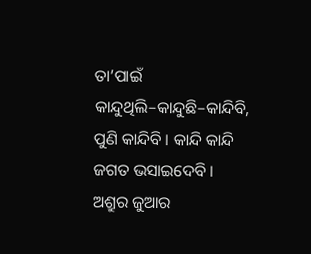ତା’ପାଇଁ କାନ୍ଦୁଥିଲି–କାନ୍ଦୁଛି–କାନ୍ଦିବି, ପୁଣି କାନ୍ଦିବି । କାନ୍ଦି କାନ୍ଦି ଜଗତ ଭସାଇଦେବି । ଅଶ୍ରୁର ଜୁଆର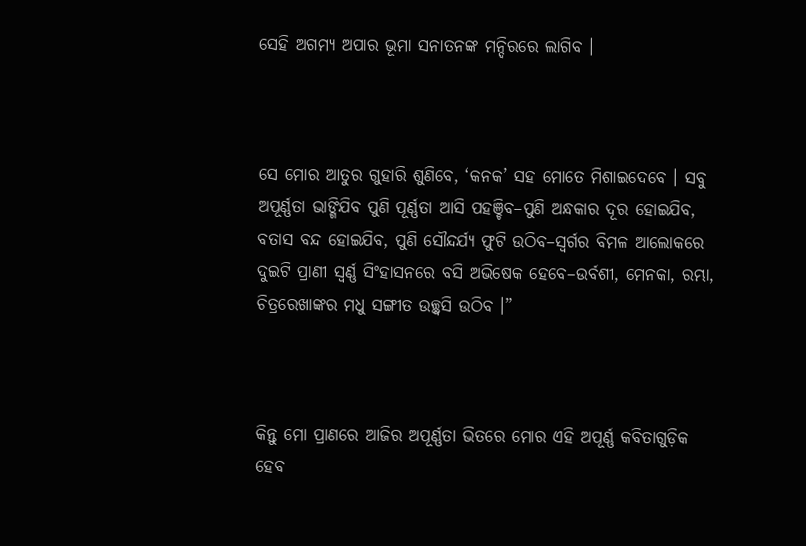ସେହି ଅଗମ୍ୟ ଅପାର ଭୂମା ସନାତନଙ୍କ ମନ୍ଦିରରେ ଲାଗିବ ।



ସେ ମୋର ଆତୁର ଗୁହାରି ଶୁଣିବେ, ‘କନକ’ ସହ ମୋତେ ମିଶାଇଦେବେ । ସବୁ ଅପୂର୍ଣ୍ଣତା ଭାଙ୍ଗିଯିବ ପୁଣି ପୂର୍ଣ୍ଣତା ଆସି ପହଞ୍ଚିବ–ପୁଣି ଅନ୍ଧକାର ଦୂର ହୋଇଯିବ, ବତାସ ବନ୍ଦ ହୋଇଯିବ, ପୁଣି ସୌନ୍ଦର୍ଯ୍ୟ ଫୁଟି ଉଠିବ–ସ୍ଵର୍ଗର ବିମଳ ଆଲୋକରେ ଦୁଇଟି ପ୍ରାଣୀ ସ୍ଵର୍ଣ୍ଣ ସିଂହାସନରେ ବସି ଅଭିଷେକ ହେବେ–ଉର୍ବଶୀ, ମେନକା, ରମ୍ଭା, ଚିତ୍ରରେଖାଙ୍କର ମଧୁ ସଙ୍ଗୀତ ଉଚ୍ଛ୍ଵସି ଉଠିବ ।”



କିନ୍ତୁ ମୋ ପ୍ରାଣରେ ଆଜିର ଅପୂର୍ଣ୍ଣତା ଭିତରେ ମୋର ଏହି ଅପୂର୍ଣ୍ଣ କବିତାଗୁଡ଼ିକ ହେବ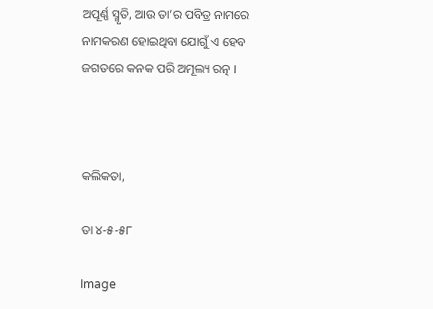ଅପୂର୍ଣ୍ଣ ସ୍ମୃତି, ଆଉ ତା’ର ପବିତ୍ର ନାମରେ ନାମକରଣ ହୋଇଥିବା ଯୋଗୁଁ ଏ ହେବ ଜଗତରେ କନକ ପରି ଅମୂଲ୍ୟ ରତ୍ନ ।



କଲିକତା,

ତା ୪-୫-୫୮

Image